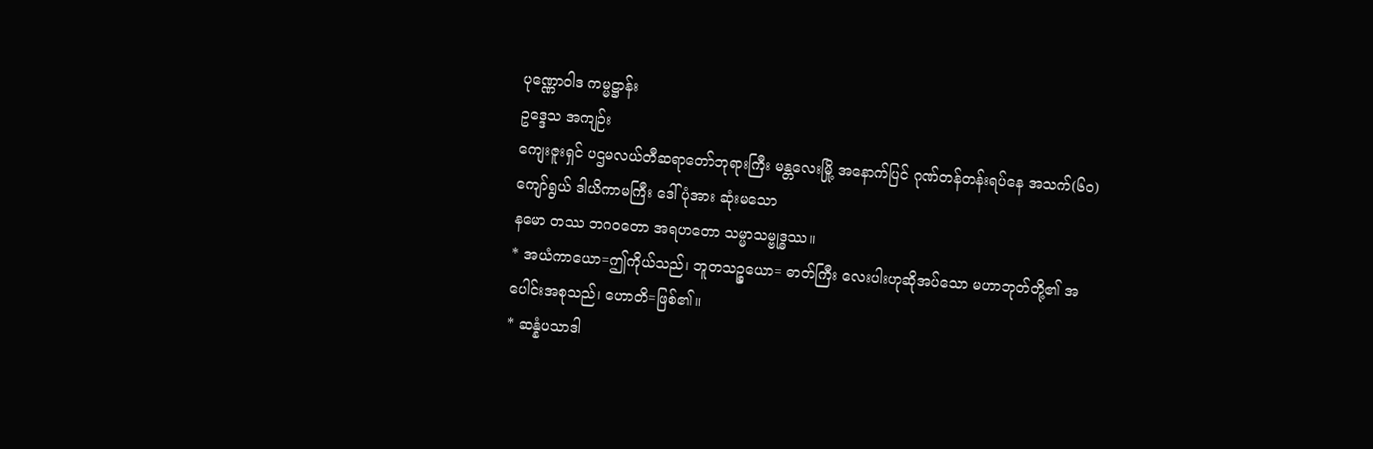ပုဏ္ဏောဝါဒ ကမ္မဋ္ဌာန်း
ဥဒ္ဒေသ အကျဉ်း
ကျေးဇူးရှင် ပဌမလယ်တီဆရာတော်ဘုရားကြီး မန္တလေးမြို့ အနောက်ပြင် ဂုဏ်တန်တန်းရပ်နေ အသက်(၆၀)ကျော်ရွယ် ဒါယိကာမကြီး ဒေါ်ပုံအား ဆုံးမသော
နမော တဿ ဘဂဝတော အရဟတော သမ္မာသမ္ဗုဒ္ဓဿ။
* အယံကာယော=ဤကိုယ်သည်၊ ဘူတသဉ္စယော= ဓာတ်ကြီး လေးပါးဟုဆိုအပ်သော မဟာဘုတ်တို့၏ အပေါင်းအစုသည်၊ ဟောတိ=ဖြစ်၏။
* ဆန္နံပသာဒါ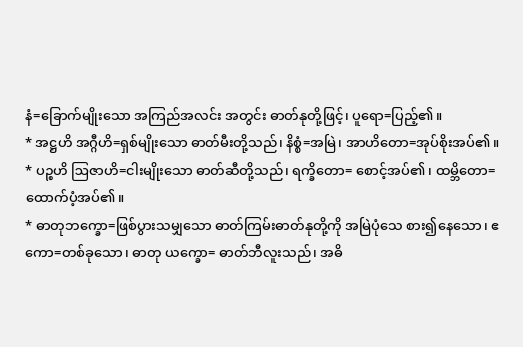နံ=ခြောက်မျိုးသော အကြည်အလင်း အတွင်း ဓာတ်နုတို့ဖြင့်၊ ပူရော=ပြည့်၏။
* အဋ္ဌဟိ အဂ္ဂီဟိ=ရှစ်မျိုးသော ဓာတ်မီးတို့သည်၊ နိစ္စံ=အမြဲ၊ အာဟိတော=အုပ်စိုးအပ်၏။
* ပဉ္စဟိ ဩဇာဟိ=ငါးမျိုးသော ဓာတ်ဆီတို့သည်၊ ရက္ခိတော= စောင့်အပ်၏၊ ထမ္ဘိတော=ထောက်ပံ့အပ်၏။
* ဓာတုဘက္ခော=ဖြစ်ပွားသမျှသော ဓာတ်ကြမ်းဓာတ်နုတို့ကို အမြဲပုံသေ စား၍နေသော၊ ဧကော=တစ်ခုသော၊ ဓာတု ယက္ခော= ဓာတ်ဘီလူးသည်၊ အဓိ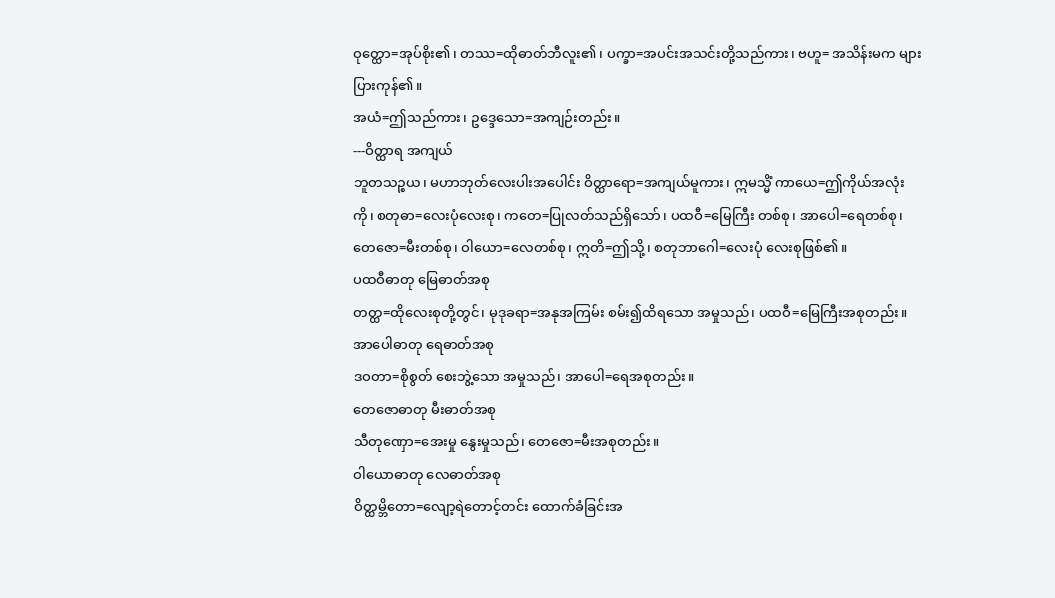ဝုတ္ထော=အုပ်စိုး၏၊ တဿ=ထိုဓာတ်ဘီလူး၏၊ ပက္ခာ=အပင်းအသင်းတို့သည်ကား၊ ဗဟူ= အသိန်းမက များပြားကုန်၏။
အယံ=ဤသည်ကား၊ ဥဒ္ဒေသော=အကျဉ်းတည်း။
---ဝိတ္ထာရ အကျယ်
ဘူတသဉ္စယ၊ မဟာဘုတ်လေးပါးအပေါင်း ဝိတ္ထာရော=အကျယ်မူကား၊ ဣမသ္မိံ ကာယေ=ဤကိုယ်အလုံးကို၊ စတုဓာ=လေးပုံလေးစု၊ ကတေ=ပြုလတ်သည်ရှိသော်၊ ပထဝီ=မြေကြီး တစ်စု၊ အာပေါ=ရေတစ်စု၊ တေဇော=မီးတစ်စု၊ ဝါယော=လေတစ်စု၊ ဣတိ=ဤသို့၊ စတုဘာဂေါ=လေးပုံ လေးစုဖြစ်၏။
ပထဝီဓာတု မြေဓာတ်အစု
တတ္ထ=ထိုလေးစုတို့တွင်၊ မုဒုခရာ=အနုအကြမ်း စမ်း၍ထိရသော အမှုသည်၊ ပထဝီ=မြေကြီးအစုတည်း။
အာပေါဓာတု ရေဓာတ်အစု
ဒဝတာ=စိုစွတ် စေးဘွဲ့သော အမှုသည်၊ အာပေါ=ရေအစုတည်း။
တေဇောဓာတု မီးဓာတ်အစု
သီတုဏှော=အေးမှု နွေးမှုသည်၊ တေဇော=မီးအစုတည်း။
ဝါယောဓာတု လေဓာတ်အစု
ဝိတ္ထမ္ဘိတော=လျော့ရဲတောင့်တင်း ထောက်ခံခြင်းအ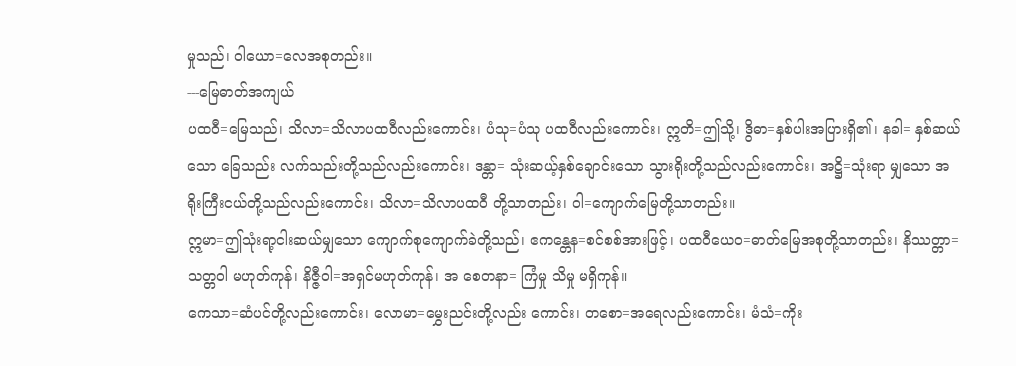မှုသည်၊ ဝါယော=လေအစုတည်း။
---မြေဓာတ်အကျယ်
ပထဝီ=မြေသည်၊ သိလာ=သိလာပထဝီလည်းကောင်း၊ ပံသု=ပံသု ပထဝီလည်းကောင်း၊ ဣတိ=ဤသို့၊ ဒွိဓာ=နှစ်ပါးအပြားရှိ၏၊ နခါ= နှစ်ဆယ်သော ခြေသည်း လက်သည်းတို့သည်လည်းကောင်း၊ ဒန္တာ= သုံးဆယ့်နှစ်ချောင်းသော သွားရိုးတို့သည်လည်းကောင်း၊ အဋ္ဌိ=သုံးရာ မျှသော အရိုးကြီးငယ်တို့သည်လည်းကောင်း၊ သိလာ=သိလာပထဝီ တို့သာတည်း၊ ဝါ=ကျောက်မြေတို့သာတည်း။
ဣမာ=ဤသုံးရာ့ငါးဆယ်မျှသော ကျောက်စုကျောက်ခဲတို့သည်၊ ဧကန္တေန=စင်စစ်အားဖြင့်၊ ပထဝီယေဝ=ဓာတ်မြေအစုတို့သာတည်း၊ နိဿတ္တာ=သတ္တဝါ မဟုတ်ကုန်၊ နိဇ္ဇီဝါ=အရှင်မဟုတ်ကုန်၊ အ စေတနာ= ကြံမှု သိမှု မရှိကုန်။
ကေသာ=ဆံပင်တို့လည်းကောင်း၊ လောမာ=မွှေးညင်းတို့လည်း ကောင်း၊ တစော=အရေလည်းကောင်း၊ မံသံ=ကိုး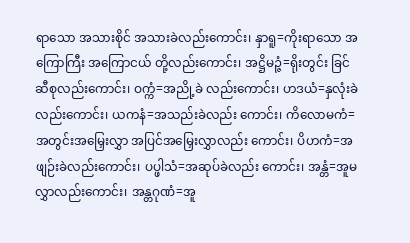ရာသော အသားစိုင် အသားခဲလည်းကောင်း၊ နှာရူ=ကိုးရာသော အကြောကြီး အကြောငယ် တို့လည်းကောင်း၊ အဋ္ဌိမဉ္ဇံ=ရိုးတွင်း ခြင်ဆီစုလည်းကောင်း၊ ဝက္ကံ=အညို့ခဲ လည်းကောင်း၊ ဟဒယံ=နှလုံးခဲလည်းကောင်း၊ ယကနံ=အသည်းခဲလည်း ကောင်း၊ ကိလောမကံ=အတွင်းအမြှေးလွှာ အပြင်အမြှေးလွှာလည်း ကောင်း၊ ပိဟကံ=အဖျဉ်းခဲလည်းကောင်း၊ ပပ္ဖါသံ=အဆုပ်ခဲလည်း ကောင်း၊ အန္တံ=အူမလွှာလည်းကောင်း၊ အန္တဂုဏံ=အူ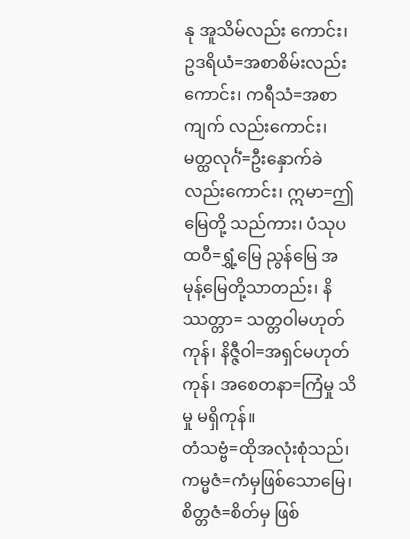နု အူသိမ်လည်း ကောင်း၊ ဥဒရိယံ=အစာစိမ်းလည်းကောင်း၊ ကရီသံ=အစာကျက် လည်းကောင်း၊ မတ္ထလုင်္ဂံ=ဦးနှောက်ခဲလည်းကောင်း၊ ဣမာ=ဤမြေတို့ သည်ကား၊ ပံသုပထဝီ=ရွှံ့မြေ ညွန်မြေ အမုန့်မြေတို့သာတည်း၊ နိဿတ္တာ= သတ္တဝါမဟုတ်ကုန်၊ နိဇ္ဇီဝါ=အရှင်မဟုတ်ကုန်၊ အစေတနာ=ကြံမှု သိမှု မရှိကုန်။
တံသဗ္ဗံ=ထိုအလုံးစုံသည်၊ ကမ္မဇံ=ကံမှဖြစ်သောမြေ၊ စိတ္တဇံ=စိတ်မှ ဖြစ်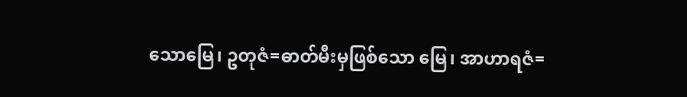သောမြေ၊ ဥတုဇံ=ဓာတ်မီးမှဖြစ်သော မြေ၊ အာဟာရဇံ=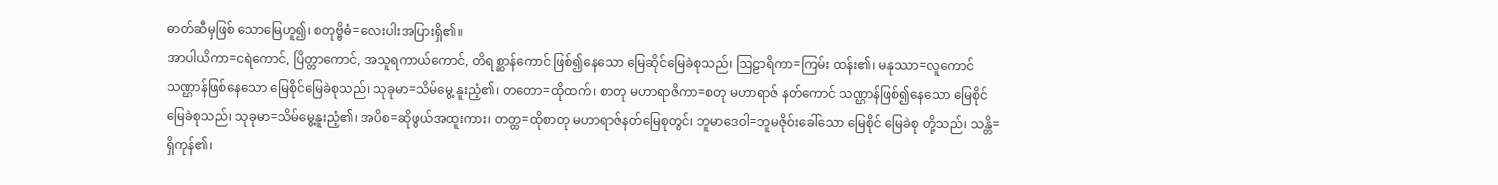ဓာတ်ဆီမှဖြစ် သောမြေဟူ၍၊ စတုဗ္ဗိဓံ=လေးပါးအပြားရှိ၏။
အာပါယိကာ=ငရဲကောင်, ပြိတ္တာကောင်, အသူရကာယ်ကောင်, တိရစ္ဆာန်ကောင် ဖြစ်၍နေသော မြေဆိုင်မြေခဲစုသည်၊ ဩဠာရိကာ=ကြမ်း ထန်း၏၊ မနုဿာ=လူကောင်သဏ္ဌာန်ဖြစ်နေသော မြေစိုင်မြေခဲစုသည်၊ သုခုမာ=သိမ်မွေ့ နူးညံ့၏၊ တတော=ထိုထက်၊ စာတု မဟာရာဇိကာ=စတု မဟာရာဇ် နတ်ကောင် သဏ္ဌာန်ဖြစ်၍နေသော မြေစိုင်မြေခဲစုသည်၊ သုခုမာ=သိမ်မွေ့နူးညံ့၏၊ အပိစ=ဆိုဖွယ်အထူးကား၊ တတ္ထ=ထိုစာတု မဟာရာဇ်နတ်မြေစုတွင်၊ ဘူမာဒေဝါ=ဘူမဇိုဝ်းခေါ်သော မြေစိုင် မြေခဲစု တို့သည်၊ သန္တိ=ရှိကုန်၏၊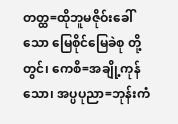တတ္ထ=ထိုဘူမဇိုဝ်းခေါ်သော မြေစိုင်မြေခဲစု တို့တွင်၊ ကေစိ=အချို့ကုန်သော၊ အပ္ပပုညာ=ဘုန်းကံ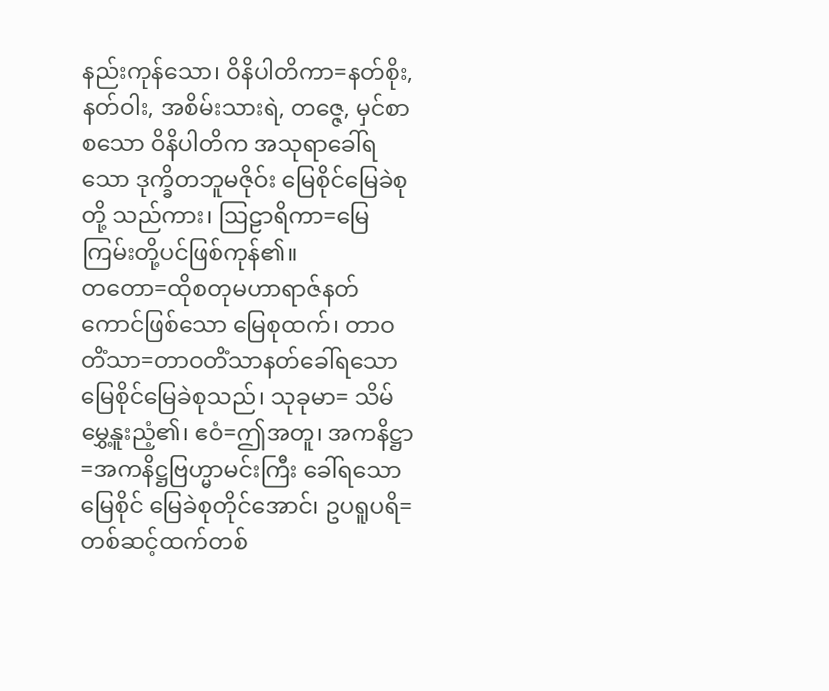နည်းကုန်သော၊ ဝိနိပါတိကာ=နတ်စိုး, နတ်ဝါး, အစိမ်းသားရဲ, တဇ္ဇေ, မှင်စာစသော ဝိနိပါတိက အသုရာခေါ်ရသော ဒုက္ခိတဘူမဇိုဝ်း မြေစိုင်မြေခဲစုတို့ သည်ကား၊ ဩဠာရိကာ=မြေကြမ်းတို့ပင်ဖြစ်ကုန်၏။
တတော=ထိုစတုမဟာရာဇ်နတ်ကောင်ဖြစ်သော မြေစုထက်၊ တာဝတိံသာ=တာဝတိံသာနတ်ခေါ်ရသော မြေစိုင်မြေခဲစုသည်၊ သုခုမာ= သိမ်မွှေ့နူးညံ့၏၊ ဧဝံ=ဤအတူ၊ အကနိဋ္ဌာ=အကနိဋ္ဌဗြဟ္မာမင်းကြီး ခေါ်ရသော မြေစိုင် မြေခဲစုတိုင်အောင်၊ ဥပရူပရိ=တစ်ဆင့်ထက်တစ်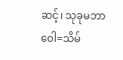ဆင့်၊ သုခုမဘာဝေါ=သိမ်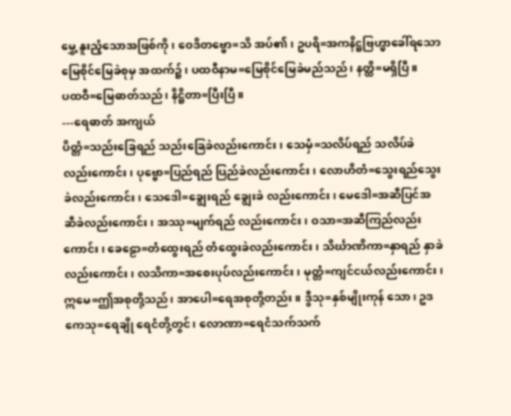မွှေ့ နူးညံ့သောအဖြစ်ကို၊ ဝေဒိတဗ္ဗော=သိ အပ်၏၊ ဥပရိ=အကနိဋ္ဌဗြဟ္မာခေါ်ရသော မြေစိုင်မြေခဲစုမှ အထက်၌၊ ပထဝီနာမ=မြေစိုင်မြေခဲမည်သည်၊ နတ္ထိ=မရှိပြီ။
ပထဝီ=မြေဓာတ်သည်၊ နိဋ္ဌိတာ=ပြီးပြီ။
---ရေဓာတ် အကျယ်
ပိတ္တံ=သည်းခြေရည် သည်းခြေခဲလည်းကောင်း၊ သေမှံ=သလိပ်ရည် သလိပ်ခဲလည်းကောင်း၊ ပုဗ္ဗော=ပြည်ရည် ပြည်ခဲလည်းကောင်း၊ လောဟိတံ=သွေးရည်သွေးခဲလည်းကောင်း၊ သေဒေါ=ချွေးရည် ချွေးခဲ လည်းကောင်း၊ မေဒေါ=အဆီပြင်အဆီခဲလည်းကောင်း၊ အဿု=မျက်ရည် လည်းကောင်း၊ ဝသာ=အဆီကြည်လည်းကောင်း၊ ခေဠော=တံထွေးရည် တံထွေးခဲလည်းကောင်း၊ သိင်္ဃာဏိကာ=နှာရည် နှာခဲလည်းကောင်း၊ လသိကာ=အစေးပုပ်လည်းကောင်း၊ မုတ္တံ=ကျင်ငယ်လည်းကောင်း၊ ဣမေ=ဤအစုတို့သည်၊ အာပေါ=ရေအစုတို့တည်း။ ဒွီသု=နှစ်မျိုးကုန် သော၊ ဥဒကေသု=ရေချို ရေငံတို့တွင်၊ လောဏာ=ရေငံသက်သက်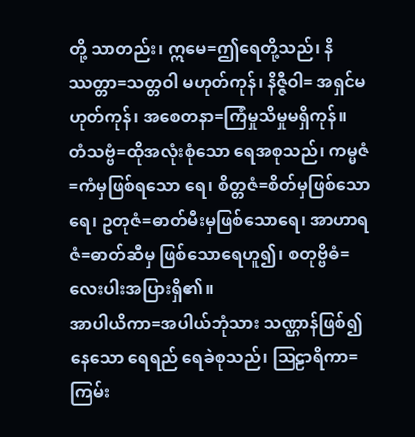တို့ သာတည်း၊ ဣမေ=ဤရေတို့သည်၊ နိဿတ္တာ=သတ္တဝါ မဟုတ်ကုန်၊ နိဇ္ဇီဝါ= အရှင်မဟုတ်ကုန်၊ အစေတနာ=ကြံမှုသိမှုမရှိကုန်။
တံသဗ္ဗံ=ထိုအလုံးစုံသော ရေအစုသည်၊ ကမ္မဇံ=ကံမှဖြစ်ရသော ရေ၊ စိတ္တဇံ=စိတ်မှဖြစ်သောရေ၊ ဥတုဇံ=ဓာတ်မီးမှဖြစ်သောရေ၊ အာဟာရဇံ=ဓာတ်ဆီမှ ဖြစ်သောရေဟူ၍၊ စတုဗ္ဗိဓံ=လေးပါးအပြားရှိ၏။
အာပါယိကာ=အပါယ်ဘုံသား သဏ္ဌာန်ဖြစ်၍နေသော ရေရည် ရေခဲစုသည်၊ ဩဠာရိကာ=ကြမ်း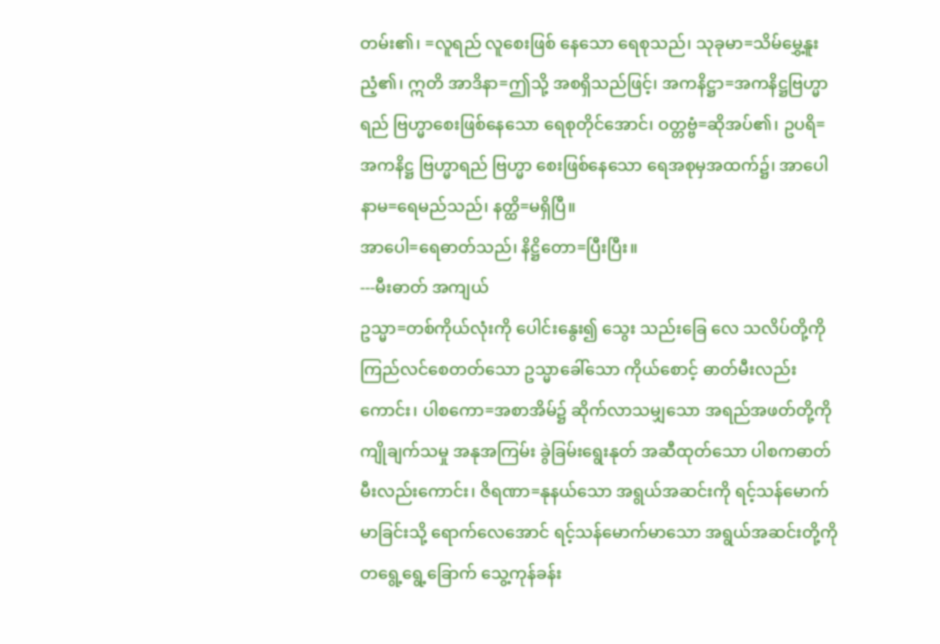တမ်း၏၊ =လူရည် လူစေးဖြစ် နေသော ရေစုသည်၊ သုခုမာ=သိမ်မွှေ့နူးညံ့၏၊ ဣတိ အာဒိနာ=ဤသို့ အစရှိသည်ဖြင့်၊ အကနိဋ္ဌာ=အကနိဋ္ဌဗြဟ္မာရည် ဗြဟ္မာစေးဖြစ်နေသော ရေစုတိုင်အောင်၊ ဝတ္တဗ္ဗံ=ဆိုအပ်၏၊ ဥပရိ=အကနိဋ္ဌ ဗြဟ္မာရည် ဗြဟ္မာ စေးဖြစ်နေသော ရေအစုမှအထက်၌၊ အာပေါနာမ=ရေမည်သည်၊ နတ္ထိ=မရှိပြီ။
အာပေါ=ရေဓာတ်သည်၊ နိဋ္ဌိတော=ပြီးပြီး။
---မီးဓာတ် အကျယ်
ဥသ္မာ=တစ်ကိုယ်လုံးကို ပေါင်းနွေး၍ သွေး သည်းခြေ လေ သလိပ်တို့ကို ကြည်လင်စေတတ်သော ဥသ္မာခေါ်သော ကိုယ်စောင့် ဓာတ်မီးလည်းကောင်း၊ ပါစကော=အစာအိမ်၌ ဆိုက်လာသမျှသော အရည်အဖတ်တို့ကို ကျိုချက်သမှု အနုအကြမ်း ခွဲခြမ်းရွေးနုတ် အဆီထုတ်သော ပါစကဓာတ်မီးလည်းကောင်း၊ ဇိရဏာ=နုနယ်သော အရွယ်အဆင်းကို ရင့်သန်မောက်မာခြင်းသို့ ရောက်လေအောင် ရင့်သန်မောက်မာသော အရွယ်အဆင်းတို့ကို တရွေ့ရွေ့ခြောက် သွေ့ကုန်ခန်း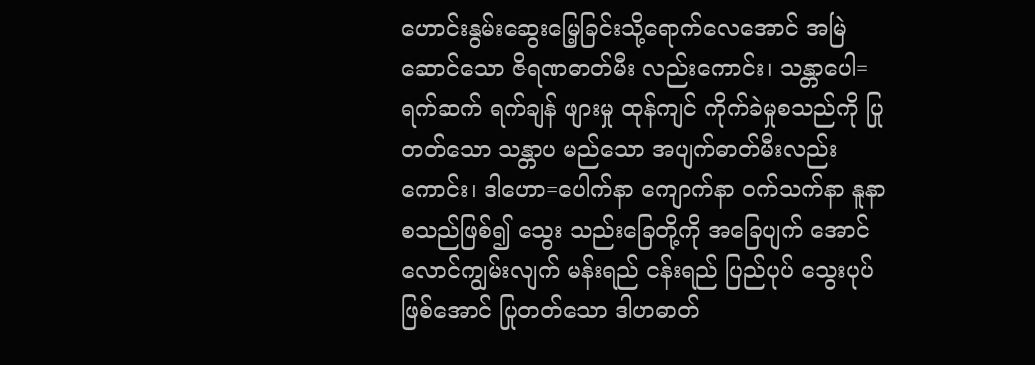ဟောင်းနွမ်းဆွေးမြေ့ခြင်းသို့ရောက်လေအောင် အမြဲဆောင်သော ဇိရဏဓာတ်မီး လည်းကောင်း၊ သန္တာပေါ=ရက်ဆက် ရက်ချန် ဖျားမှု ထုန်ကျင် ကိုက်ခဲမှုစသည်ကို ပြုတတ်သော သန္တာပ မည်သော အပျက်ဓာတ်မီးလည်းကောင်း၊ ဒါဟော=ပေါက်နာ ကျောက်နာ ဝက်သက်နာ နူနာစသည်ဖြစ်၍ သွေး သည်းခြေတို့ကို အခြေပျက် အောင်လောင်ကျွမ်းလျက် မန်းရည် ငန်းရည် ပြည်ပုပ် သွေးပုပ်ဖြစ်အောင် ပြုတတ်သော ဒါဟဓာတ်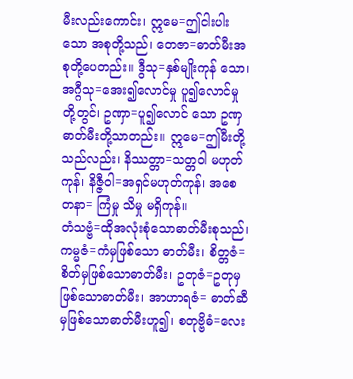မီးလည်းကောင်း၊ ဣမေ=ဤငါးပါးသော အစုတို့သည်၊ တေဇာ=ဓာတ်မီးအစုတို့ပေတည်း။ ဒွီသု=နှစ်မျိုးကုန် သော၊ အဂ္ဂီသု=အေး၍လောင်မှု ပူ၍လောင်မှုတို့တွင်၊ ဥဏှာ=ပူ၍လောင် သော ဥဏှဓာတ်မီးတို့သာတည်း။ ဣမေ=ဤမီးတို့သည်လည်း၊ နိဿတ္တာ=သတ္တဝါ မဟုတ်ကုန်၊ နိဇ္ဇီဝါ=အရှင်မဟုတ်ကုန်၊ အစေတနာ= ကြံမှု သိမှု မရှိကုန်။
တံသဗ္ဗံ=ထိုအလုံးစုံသောဓာတ်မီးစုသည်၊ ကမ္မဇံ=ကံမှဖြစ်သော ဓာတ်မီး၊ စိတ္တဇံ=စိတ်မှဖြစ်သောဓာတ်မီး၊ ဥတုဇံ=ဥတုမှဖြစ်သောဓာတ်မီး၊ အာဟာရဇံ= ဓာတ်ဆီမှဖြစ်သောဓာတ်မီးဟူ၍၊ စတုဗ္ဗိဓံ=လေး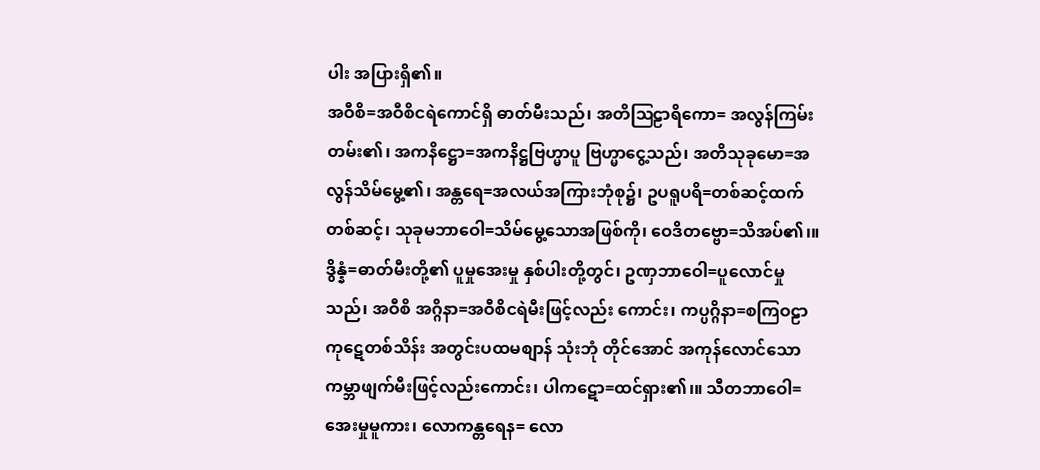ပါး အပြားရှိ၏။
အဝီစိ=အဝီစိငရဲကောင်ရှိ ဓာတ်မီးသည်၊ အတိဩဠာရိကော= အလွန်ကြမ်းတမ်း၏၊ အကနိဋ္ဌော=အကနိဋ္ဌဗြဟ္မာပူ ဗြဟ္မာငွေ့သည်၊ အတိသုခုမော=အလွန်သိမ်မွေ့၏၊ အန္တရေ=အလယ်အကြားဘုံစု၌၊ ဥပရူပရိ=တစ်ဆင့်ထက် တစ်ဆင့်၊ သုခုမဘာဝေါ=သိမ်မွေ့သောအဖြစ်ကို၊ ဝေဒိတဗ္ဗော=သိအပ်၏၊။ ဒွိန္နံ=ဓာတ်မီးတို့၏ ပူမှုအေးမှု နှစ်ပါးတို့တွင်၊ ဥဏှဘာဝေါ=ပူလောင်မှုသည်၊ အဝီစိ အဂ္ဂိနာ=အဝီစိငရဲမီးဖြင့်လည်း ကောင်း၊ ကပ္ပဂ္ဂိနာ=စကြဝဠာ ကုဋေတစ်သိန်း အတွင်းပထမစျာန် သုံးဘုံ တိုင်အောင် အကုန်လောင်သော ကမ္ဘာဖျက်မီးဖြင့်လည်းကောင်း၊ ပါကဋော=ထင်ရှား၏၊။ သီတဘာဝေါ=အေးမှုမူကား၊ လောကန္တရေန= လော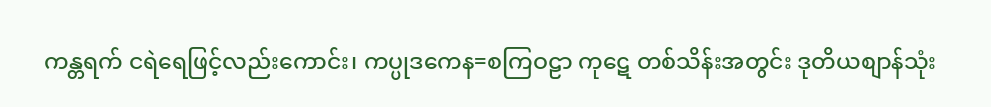ကန္တရက် ငရဲရေဖြင့်လည်းကောင်း၊ ကပ္ပုဒကေန=စကြဝဠာ ကုဋေ တစ်သိန်းအတွင်း ဒုတိယစျာန်သုံး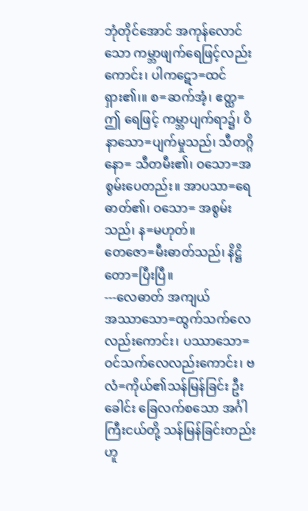ဘုံတိုင်အောင် အကုန်လောင်သော ကမ္ဘာဖျက်ရေဖြင့်လည်းကောင်း၊ ပါကဋော=ထင်ရှား၏၊။ စ=ဆက်အံ့၊ ဧတ္ထ=ဤ ရေဖြင့် ကမ္ဘာပျက်ရာ၌၊ ဝိနာသော=ပျက်မှုသည်၊ သီတဂ္ဂိနော= သီတမီး၏၊ ဝသော=အစွမ်းပေတည်း။ အာပသာ=ရေဓာတ်၏၊ ဝသော= အစွမ်းသည်၊ န=မဟုတ်။
တေဇော=မီးဓာတ်သည်၊ နိဋ္ဌိတော=ပြီးပြီ။
---လေဓာတ် အကျယ်
အဿာသော=ထွက်သက်လေလည်းကောင်း၊ ပဿာသော= ဝင်သက်လေလည်းကောင်း၊ ဗလံ=ကိုယ်၏သန်မြန်ခြင်း ဦးခေါင်း ခြေလက်စသော အင်္ဂါကြီးငယ်တို့ သန်မြန်ခြင်းတည်းဟူ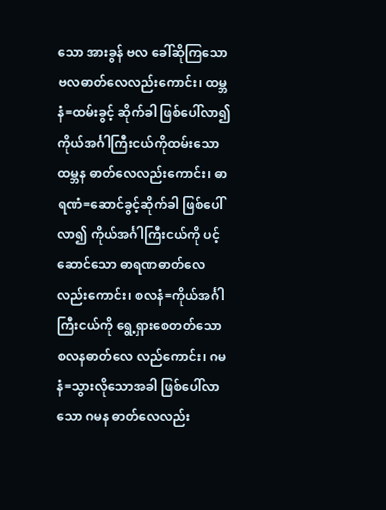သော အားခွန် ဗလ ခေါ်ဆိုကြသော ဗလဓာတ်လေလည်းကောင်း၊ ထမ္ဘနံ=ထမ်းခွင့် ဆိုက်ခါ ဖြစ်ပေါ်လာ၍ ကိုယ်အင်္ဂါကြီးငယ်ကိုထမ်းသော ထမ္ဘန ဓာတ်လေလည်းကောင်း၊ ဓာရဏံ=ဆောင်ခွင့်ဆိုက်ခါ ဖြစ်ပေါ်လာ၍ ကိုယ်အင်္ဂါကြီးငယ်ကို ပင့်ဆောင်သော ဓာရဏဓာတ်လေ လည်းကောင်း၊ စလနံ=ကိုယ်အင်္ဂါကြီးငယ်ကို ရွေ့ရှားစေတတ်သော စလနဓာတ်လေ လည်ကောင်း၊ ဂမနံ=သွားလိုသောအခါ ဖြစ်ပေါ်လာသော ဂမန ဓာတ်လေလည်း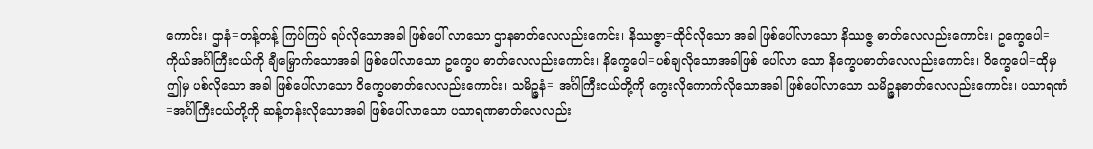ကောင်း၊ ဌာနံ=တန့်တန့် ကြပ်ကြပ် ရပ်လိုသောအခါ ဖြစ်ပေါ် လာသော ဌာနဓာတ်လေလည်းကေင်း၊ နိဿဇ္ဇာ=ထိုင်လိုသော အခါ ဖြစ်ပေါ်လာသော နိဿဇ္ဇ ဓာတ်လေလည်းကောင်း၊ ဥက္ခေပေါ= ကိုယ်အင်္ဂါကြီးငယ်ကို ချီမြှောက်သောအခါ ဖြစ်ပေါ်လာသော ဥက္ခေပ ဓာတ်လေလည်းကောင်း၊ နိက္ခေပေါ=ပစ်ချလိုသောအခါဖြစ် ပေါ်လာ သော နိက္ခေပဓာတ်လေလည်းကောင်း၊ ဝိက္ခေပေါ=ထိုမှ ဤမှ ပစ်လိုသော အခါ ဖြစ်ပေါ်လာသော ဝိက္ခေပဓာတ်လေလည်းကောင်း၊ သမိဉ္ဇနံ= အင်္ဂါကြီးငယ်တို့ကို ကွေးလိုကောက်လိုသောအခါ ဖြစ်ပေါ်လာသော သမိဉ္ဇနဓာတ်လေလည်းကောင်း၊ ပသာရဏံ=အင်္ဂါကြီးငယ်တို့ကို ဆန့်တန်းလိုသောအခါ ဖြစ်ပေါ်လာသော ပသာရဏဓာတ်လေလည်း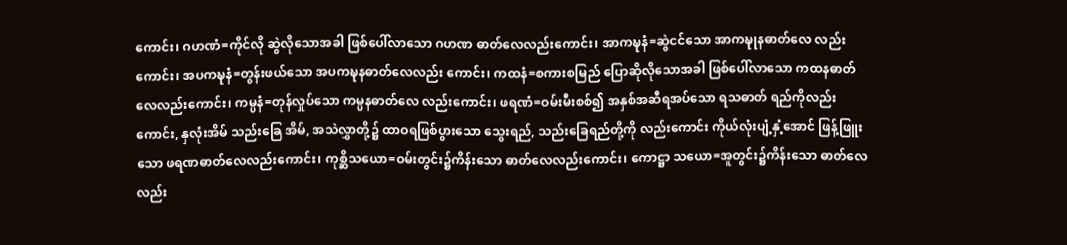ကောင်း၊ ဂဟဏံ=ကိုင်လို ဆွဲလိုသောအခါ ဖြစ်ပေါ်လာသော ဂဟဏ ဓာတ်လေလည်းကောင်း၊ အာကဍ္ဎနံ=ဆွဲငင်သော အာကဍ္ဎုနဓာတ်လေ လည်းကောင်း၊ အပကဍ္ဎနံ=တွန်းဖယ်သော အပကဍ္ဎနဓာတ်လေလည်း ကောင်း၊ ကထနံ=စကားစမြည် ပြောဆိုလိုသောအခါ ဖြစ်ပေါ်လာသော ကထနဓာတ်လေလည်းကောင်း၊ ကမ္ပနံ=တုန်လှုပ်သော ကမ္ပနဓာတ်လေ လည်းကောင်း၊ ဖရဏံ=ဝမ်းမီးစစ်၍ အနှစ်အဆီရအပ်သော ရသဓာတ် ရည်ကိုလည်းကောင်း, နှလုံးအိမ် သည်းခြေ အိမ်, အသဲလွှာတို့၌ ထာဝရဖြစ်ပွားသော သွေးရည်, သည်းခြေရည်တို့ကို လည်းကောင်း ကိုယ်လုံးပျံ့နှံ့အောင် ဖြန့်ဖြူးသော ဖရဏဓာတ်လေလည်းကောင်း၊ ကုစ္ဆိသယော=ဝမ်းတွင်း၌ကိန်းသော ဓာတ်လေလည်းကောင်း၊ ကောဋ္ဌာ သယော=အူတွင်း၌ကိန်းသော ဓာတ်လေလည်း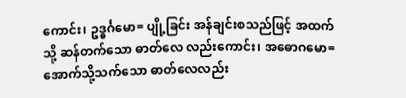ကောင်း၊ ဥဒ္ဓင်္ဂမော= ပျို့ခြင်း အန်ချင်းစသည်ဖြင့် အထက်သို့ ဆန်တက်သော ဓာတ်လေ လည်းကောင်း၊ အဓောဂမော=အောက်သို့သက်သော ဓာတ်လေလည်း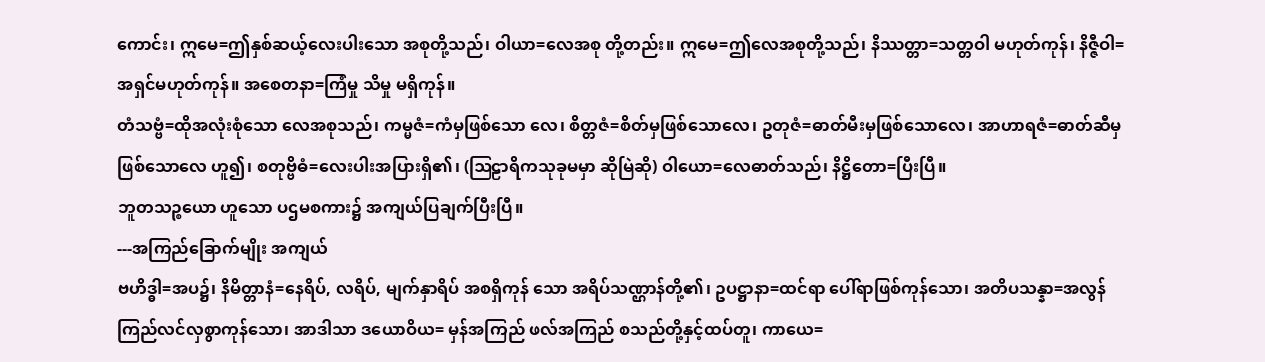ကောင်း၊ ဣမေ=ဤနှစ်ဆယ့်လေးပါးသော အစုတို့သည်၊ ဝါယာ=လေအစု တို့တည်း။ ဣမေ=ဤလေအစုတို့သည်၊ နိဿတ္တာ=သတ္တဝါ မဟုတ်ကုန်၊ နိဇ္ဇီဝါ=အရှင်မဟုတ်ကုန်။ အစေတနာ=ကြံမှု သိမှု မရှိကုန်။
တံသဗ္ဗံ=ထိုအလုံးစုံသော လေအစုသည်၊ ကမ္မဇံ=ကံမှဖြစ်သော လေ၊ စိတ္တဇံ=စိတ်မှဖြစ်သောလေ၊ ဥတုဇံ=ဓာတ်မီးမှဖြစ်သောလေ၊ အာဟာရဇံ=ဓာတ်ဆီမှဖြစ်သောလေ ဟူ၍၊ စတုဗ္ဗိဓံ=လေးပါးအပြားရှိ၏၊ (ဩဠာရိကသုခုမမှာ ဆိုမြဲဆို) ဝါယော=လေဓာတ်သည်၊ နိဋ္ဌိတော=ပြီးပြီ။
ဘူတသဉ္စယော ဟူသော ပဌမစကား၌ အကျယ်ပြချက်ပြီးပြီ။
---အကြည်ခြောက်မျိုး အကျယ်
ဗဟိဒ္ဓါ=အပ၌၊ နိမိတ္တာနံ=နေရိပ်, လရိပ်, မျက်နှာရိပ် အစရှိကုန် သော အရိပ်သဏ္ဌာန်တို့၏၊ ဥပဋ္ဌာနာ=ထင်ရာ ပေါ်ရာဖြစ်ကုန်သော၊ အတိပသန္နာ=အလွန်ကြည်လင်လှစွာကုန်သော၊ အာဒါသာ ဒယောဝိယ= မှန်အကြည် ဖလ်အကြည် စသည်တို့နှင့်ထပ်တူ၊ ကာယေ=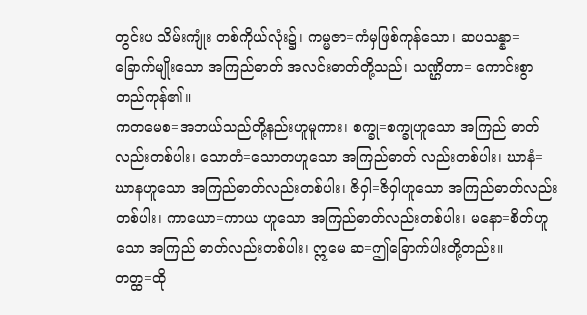တွင်းပ သိမ်းကျုံး တစ်ကိုယ်လုံး၌၊ ကမ္မဇာ=ကံမှဖြစ်ကုန်သော၊ ဆပသန္နာ= ခြောက်မျိုးသော အကြည်ဓာတ် အလင်းဓာတ်တို့သည်၊ သဏ္ဌိတာ= ကောင်းစွာတည်ကုန်၏။
ကတမေစ=အဘယ်သည်တို့နည်းဟူမူကား၊ စက္ခု=စက္ခုဟူသော အကြည် ဓာတ်လည်းတစ်ပါး၊ သောတံ=သောတဟူသော အကြည်ဓာတ် လည်းတစ်ပါး၊ ဃာနံ=ဃာနဟူသော အကြည်ဓာတ်လည်းတစ်ပါး၊ ဇိဝှါ=ဇိဝှါဟူသော အကြည်ဓာတ်လည်းတစ်ပါး၊ ကာယော=ကာယ ဟူသော အကြည်ဓာတ်လည်းတစ်ပါး၊ မနော=စိတ်ဟူသော အကြည် ဓာတ်လည်းတစ်ပါး၊ ဣမေ ဆ=ဤခြောက်ပါးတို့တည်း။
တတ္ထ=ထို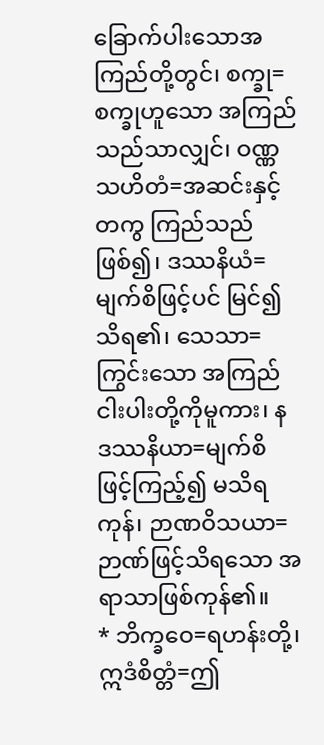ခြောက်ပါးသောအကြည်တို့တွင်၊ စက္ခု=စက္ခုဟူသော အကြည်သည်သာလျှင်၊ ဝဏ္ဏသဟိတံ=အဆင်းနှင့်တကွ ကြည်သည် ဖြစ်၍၊ ဒဿနိယံ=မျက်စိဖြင့်ပင် မြင်၍သိရ၏၊ သေသာ=ကြွင်းသော အကြည်ငါးပါးတို့ကိုမူကား၊ န ဒဿနိယာ=မျက်စိဖြင့်ကြည့်၍ မသိရကုန်၊ ဉာဏဝိသယာ=ဉာဏ်ဖြင့်သိရသော အရာသာဖြစ်ကုန်၏။
* ဘိက္ခဝေ=ရဟန်းတို့၊ ဣဒံစိတ္တံ=ဤ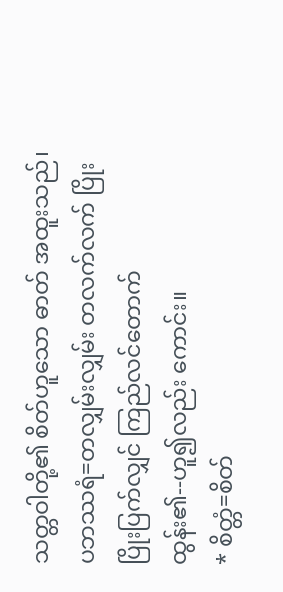သတ္တဝါတို့၏ စိတ်ဟူသော ဓာတ် အထူးသည်၊ ပဘဿရံ=တလျှမ်းလျှမ်း တလက်လက် ပြိုးပြိုးပြက်လျှင် ကြည်လင်တောက်ထွန်း၏--ဟူ၍လည်း ကောင်း။
* စိတ္တံ=စိတ်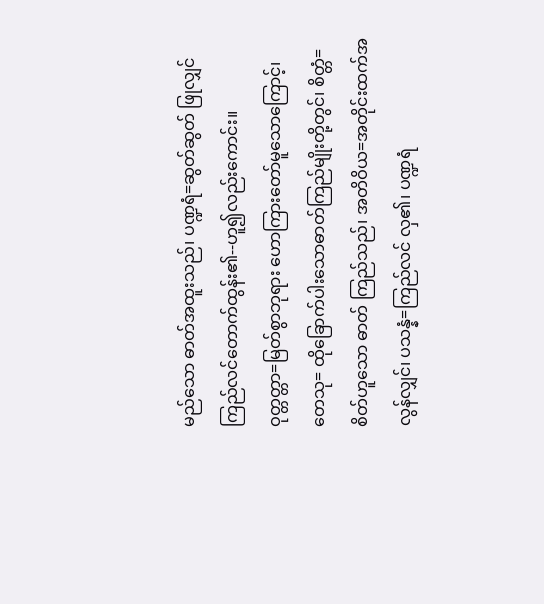မည်သော ဓာတ်အထူးသည်၊ ပဏ္ဍရံ=ဆွတ်ဆွတ် ဖြုလျှင် ကြည်လင်တောက်ထွန်း၏--ဟူ၍လည်းကောင်း။
ဝုတ္တတ္တာ=မြတ်စွာဘုရား ဟောကြားတော်မူသောကြောင့်၊ တေသု= ထိုခြောက်ပါးသောဓာတ်ကြည်မျိုးတို့တွင်၊ စိတ္တံ=စိတ်ဟူသော ဓာတ် ကြည်သည်၊ အတိဝိယ=အတိုင်းထက်အလွန်လျှင်၊ ပသန္နံ=ကြည်လင် လှ၏၊ ပဏ္ဍရံ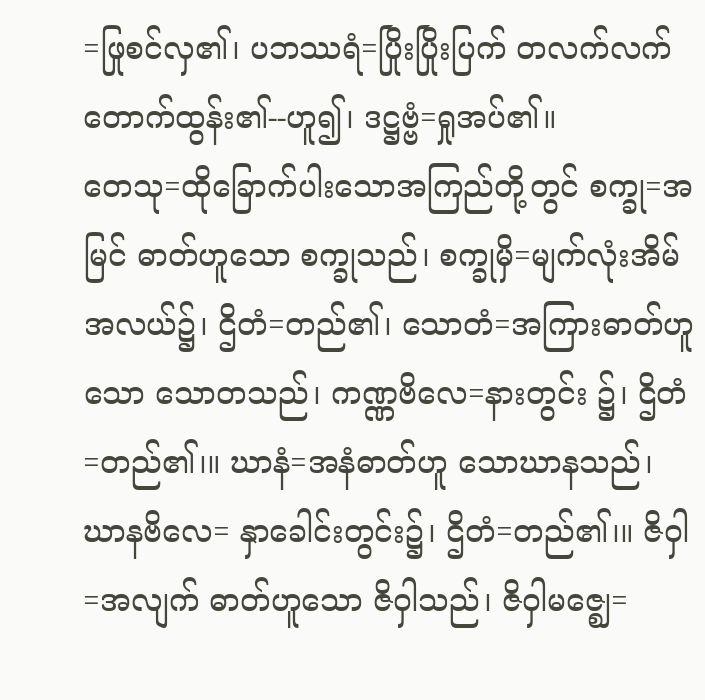=ဖြုစင်လှ၏၊ ပဘဿရံ=ပြိုးပြိုးပြက် တလက်လက် တောက်ထွန်း၏--ဟူ၍၊ ဒဋ္ဌဗ္ဗံ=ရှုအပ်၏။
တေသု=ထိုခြောက်ပါးသောအကြည်တို့တွင် စက္ခု=အမြင် ဓာတ်ဟူသော စက္ခုသည်၊ စက္ခုမှိ=မျက်လုံးအိမ်အလယ်၌၊ ဌိတံ=တည်၏၊ သောတံ=အကြားဓာတ်ဟူသော သောတသည်၊ ကဏ္ဏဗိလေ=နားတွင်း ၌၊ ဌိတံ=တည်၏၊။ ဃာနံ=အနံဓာတ်ဟူ သောဃာနသည်၊ ဃာနဗိလေ= နှာခေါင်းတွင်း၌၊ ဌိတံ=တည်၏၊။ ဇိဝှါ=အလျက် ဓာတ်ဟူသော ဇိဝှါသည်၊ ဇိဝှါမဇ္ဈေ=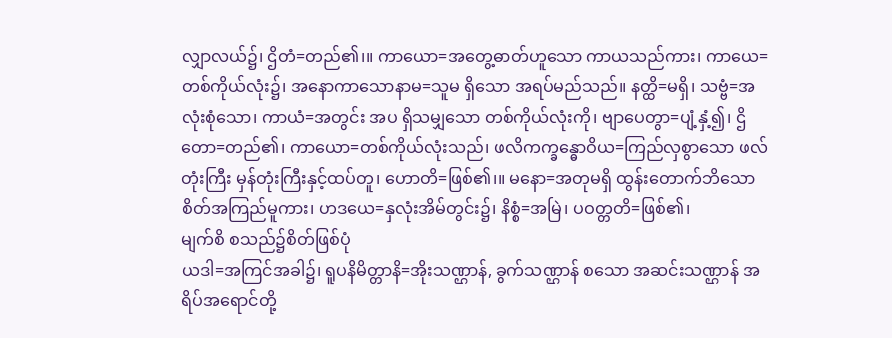လျှာလယ်၌၊ ဌိတံ=တည်၏၊။ ကာယော=အတွေ့ဓာတ်ဟူသော ကာယသည်ကား၊ ကာယေ=တစ်ကိုယ်လုံး၌၊ အနောကာသောနာမ=သူမ ရှိသော အရပ်မည်သည်။ နတ္ထိ=မရှိ၊ သဗ္ဗံ=အလုံးစုံသော၊ ကာယံ=အတွင်း အပ ရှိသမျှသော တစ်ကိုယ်လုံးကို၊ ဗျာပေတွာ=ပျံ့နှံ့၍၊ ဌိတော=တည်၏၊ ကာယော=တစ်ကိုယ်လုံးသည်၊ ဖလိကက္ခန္ဓောဝိယ=ကြည်လှစွာသော ဖလ်တုံးကြီး မှန်တုံးကြီးနှင့်ထပ်တူ၊ ဟောတိ=ဖြစ်၏၊။ မနော=အတုမရှိ ထွန်းတောက်ဘိသော စိတ်အကြည်မူကား၊ ဟဒယေ=နှလုံးအိမ်တွင်း၌၊ နိစ္စံ=အမြဲ၊ ပဝတ္တတိ=ဖြစ်၏၊
မျက်စိ စသည်၌စိတ်ဖြစ်ပုံ
ယဒါ=အကြင်အခါ၌၊ ရူပနိမိတ္တာနိ=အိုးသဏ္ဌာန်, ခွက်သဏ္ဌာန် စသော အဆင်းသဏ္ဌာန် အရိပ်အရောင်တို့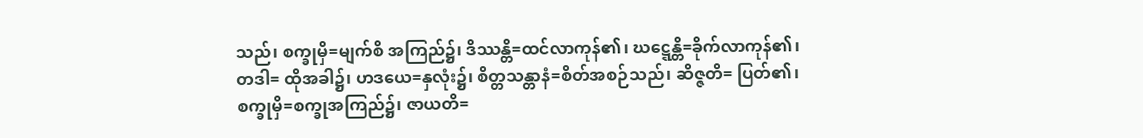သည်၊ စက္ခုမှိ=မျက်စိ အကြည်၌၊ ဒိဿန္တိ=ထင်လာကုန်၏၊ ဃဋ္ဋေန္တိ=ခိုက်လာကုန်၏၊ တဒါ= ထိုအခါ၌၊ ဟဒယေ=နှလုံး၌၊ စိတ္တသန္တာနံ=စိတ်အစဉ်သည်၊ ဆိဇ္ဇတိ= ပြတ်၏၊ စက္ခုမှိ=စက္ခုအကြည်၌၊ ဇာယတိ=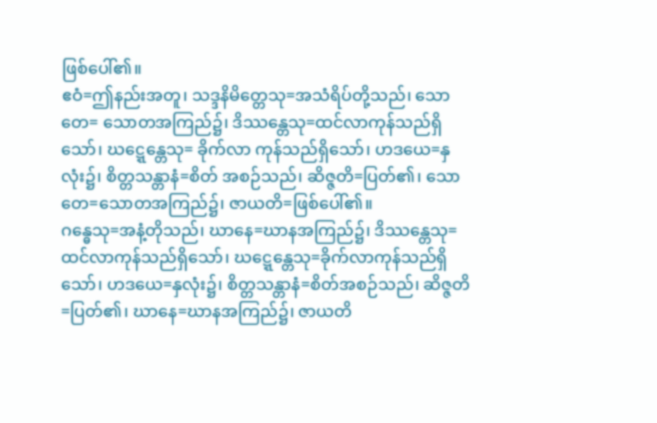ဖြစ်ပေါ်၏။
ဧဝံ=ဤနည်းအတူ၊ သဒ္ဒနိမိတ္တေသု=အသံရိပ်တို့သည်၊ သောတေ= သောတအကြည်၌၊ ဒိဿန္တေသု=ထင်လာကုန်သည်ရှိသော်၊ ဃဋ္ဋေန္တေသု= ခိုက်လာ ကုန်သည်ရှိသော်၊ ဟဒယေ=နှလုံး၌၊ စိတ္တသန္တာနံ=စိတ် အစဉ်သည်၊ ဆိဇ္ဇတိ=ပြတ်၏၊ သောတေ=သောတအကြည်၌၊ ဇာယတိ=ဖြစ်ပေါ်၏။
ဂန္ဓေသု=အနံ့တိုသည်၊ ဃာနေ=ဃာနအကြည်၌၊ ဒိဿန္တေသု= ထင်လာကုန်သည်ရှိသော်၊ ဃဋ္ဋေန္တေသု=ခိုက်လာကုန်သည်ရှိသော်၊ ဟဒယေ=နှလုံး၌၊ စိတ္တသန္တာနံ=စိတ်အစဉ်သည်၊ ဆိဇ္ဇတိ=ပြတ်၏၊ ဃာနေ=ဃာနအကြည်၌၊ ဇာယတိ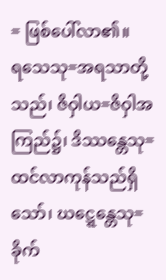= ဖြစ်ပေါ်လာ၏။
ရသေသု=အရသာတို့သည်၊ ဇိဝှါယ=ဇိဝှါအကြည်၌၊ ဒိဿန္တေသု= ထင်လာကုန်သည်ရှိသော်၊ ဃဋ္ဋေန္တေသု=ခိုက်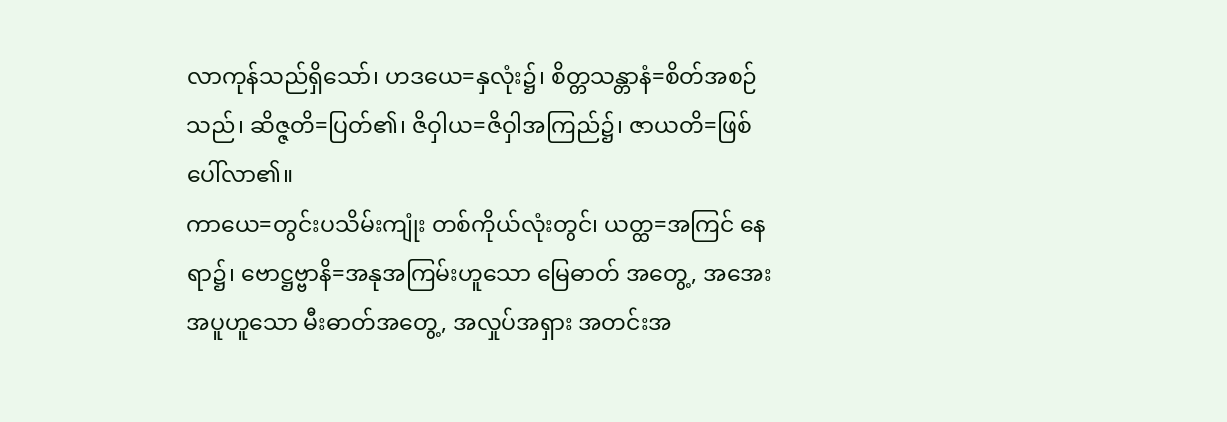လာကုန်သည်ရှိသော်၊ ဟဒယေ=နှလုံး၌၊ စိတ္တသန္တာနံ=စိတ်အစဉ်သည်၊ ဆိဇ္ဇတိ=ပြတ်၏၊ ဇိဝှါယ=ဇိဝှါအကြည်၌၊ ဇာယတိ=ဖြစ်ပေါ်လာ၏။
ကာယေ=တွင်းပသိမ်းကျုံး တစ်ကိုယ်လုံးတွင်၊ ယတ္ထ=အကြင် နေရာ၌၊ ဗောဋ္ဌဗ္ဗာနိ=အနုအကြမ်းဟူသော မြေဓာတ် အတွေ့, အအေး အပူဟူသော မီးဓာတ်အတွေ့, အလှုပ်အရှား အတင်းအ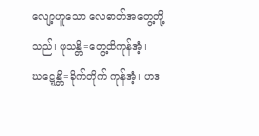လျော့ဟူသော လေဓာတ်အတွေ့တို့သည်၊ ဖုသန္တိ=တွေ့ထိကုန်အံ့၊ ဃဋ္ဋေန္တိ=ခိုက်တိုက် ကုန်အံ့၊ ဟဒ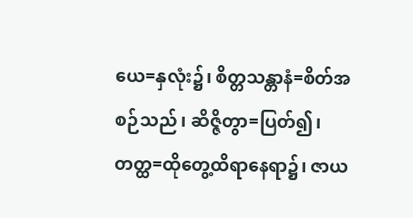ယေ=နှလုံး၌၊ စိတ္တသန္တာနံ=စိတ်အစဉ်သည်၊ ဆိဇ္ဇိတွာ=ပြတ်၍၊ တတ္ထ=ထိုတွေ့ထိရာနေရာ၌၊ ဇာယ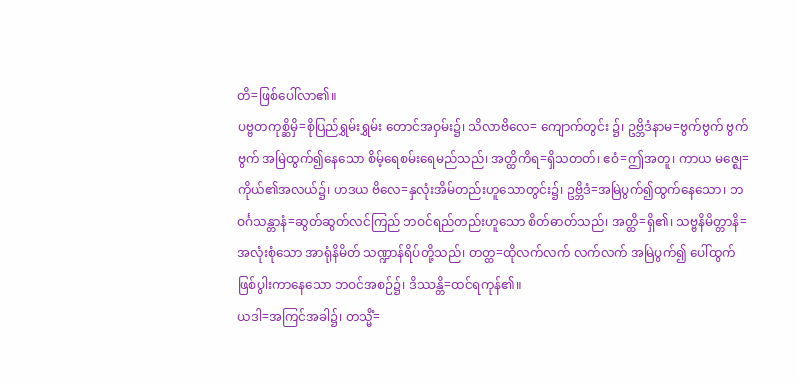တိ=ဖြစ်ပေါ်လာ၏။
ပဗ္ဗတကုစ္ဆိမှိ=စိုပြည်ရွှမ်းရွှမ်း တောင်အဝှမ်း၌၊ သိလာဗိလေ= ကျောက်တွင်း ၌၊ ဥဗ္ဘိဒံနာမ=ဗွက်ဗွက် ဗွက်ဗွက် အမြဲထွက်၍နေသော စိမ့်ရေစမ်းရေမည်သည်၊ အတ္ထိကိရ=ရှိသတတ်၊ ဧဝံ=ဤအတူ၊ ကာယ မဇ္ဈေ=ကိုယ်၏အလယ်၌၊ ဟဒယ ဗိလေ=နှလုံးအိမ်တည်းဟူသောတွင်း၌၊ ဥဗ္ဘိဒံ=အမြဲပွက်၍ထွက်နေသော၊ ဘဝင်္ဂသန္တာနံ=ဆွတ်ဆွတ်လင်ကြည် ဘဝင်ရည်တည်းဟူသော စိတ်ဓာတ်သည်၊ အတ္ထိ=ရှိ၏၊ သဗ္ဗနိမိတ္တာနိ= အလုံးစုံသော အာရုံနိမိတ် သဏ္ဍာန်ရိပ်တို့သည်၊ တတ္ထ=ထိုလက်လက် လက်လက် အမြဲပွက်၍ ပေါ်ထွက်ဖြစ်ပွါးကာနေသော ဘဝင်အစဉ်၌၊ ဒိဿန္တိ=ထင်ရကုန်၏။
ယဒါ=အကြင်အခါ၌၊ တသ္မိံ=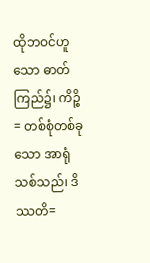ထိုဘဝင်ဟူသော ဓာတ်ကြည်၌၊ ကိဉ္စိ= တစ်စုံတစ်ခုသော အာရုံသစ်သည်၊ ဒိဿတိ=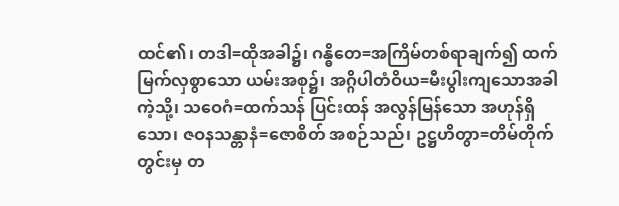ထင်၏၊ တဒါ=ထိုအခါ၌၊ ဂန္ဓိတေ=အကြိမ်တစ်ရာချက်၍ ထက်မြက်လှစွာသော ယမ်းအစု၌၊ အဂ္ဂိပါတံဝိယ=မီးပွါးကျသောအခါကဲ့သို့၊ သဝေဂံ=ထက်သန် ပြင်းထန် အလွန်မြန်သော အဟုန်ရှိသော၊ ဇဝနသန္တာနံ=ဇောစိတ် အစဉ်သည်၊ ဥဋ္ဌဟိတွာ=တိမ်တိုက်တွင်းမှ တ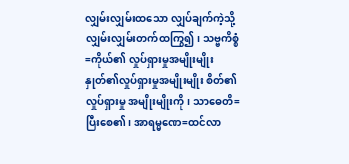လျှမ်းလျှမ်းထသော လျှပ်ချက်ကဲ့သို့ လျှမ်းလျှမ်းတက်ထကြွ၍၊ သဗ္ဗကိစ္စံ=ကိုယ်၏ လှုပ်ရှားမှုအမျိုးမျိုး နှုတ်၏လှုပ်ရှားမှုအမျိုးမျိုး စိတ်၏လှုပ်ရှားမှု အမျိုးမျိုးကို၊ သာဓေတိ= ပြီးစေ၏၊ အာရမ္မဏေ=ထင်လာ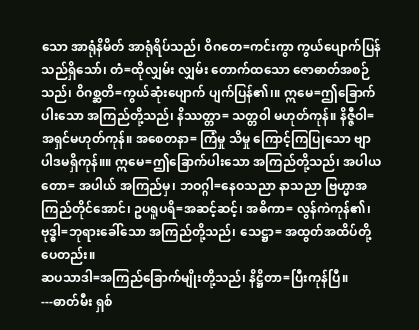သော အာရုံနိမိတ် အာရုံရိပ်သည်၊ ဝိဂတေ=ကင်းကွာ ကွယ်ပျောက်ပြန်သည်ရှိသော်၊ တံ=ထိုလျှမ်း လျှမ်း တောက်ထသော ဇောဓာတ်အစဉ်သည်၊ ဝိဂစ္ဆတိ=ကွယ်ဆုံးပျောက် ပျက်ပြန်၏၊။ ဣမေ=ဤခြောက်ပါးသော အကြည်တို့သည်၊ နိဿတ္တာ= သတ္တဝါ မဟုတ်ကုန်။ နိဇ္ဇီဝါ=အရှင်မဟုတ်ကုန်။ အစေတနာ= ကြံမှု သိမှု ကြောင့်ကြပြုသော ဗျာပါဒမရှိကုန်။။ ဣမေ=ဤခြောက်ပါးသော အကြည်တို့သည်၊ အပါယတော= အပါယ် အကြည်မှ၊ ဘဝဂ္ဂါ=နေဝသညာ နာသညာ ဗြဟ္မာအကြည်တိုင်အောင်၊ ဥပရူပရိ=အဆင့်ဆင့်၊ အဓိကာ= လွန်ကဲကုန်၏၊ ဗုဒ္ဓါ=ဘုရားခေါ်သော အကြည်တို့သည်၊ သေဋ္ဌာ= အထွတ်အထိပ်တို့ပေတည်း။
ဆပသာဒါ=အကြည်ခြောက်မျိုးတို့သည်၊ နိဋ္ဌိတာ=ပြီးကုန်ပြီ။
---ဓာတ်မီး ရှစ်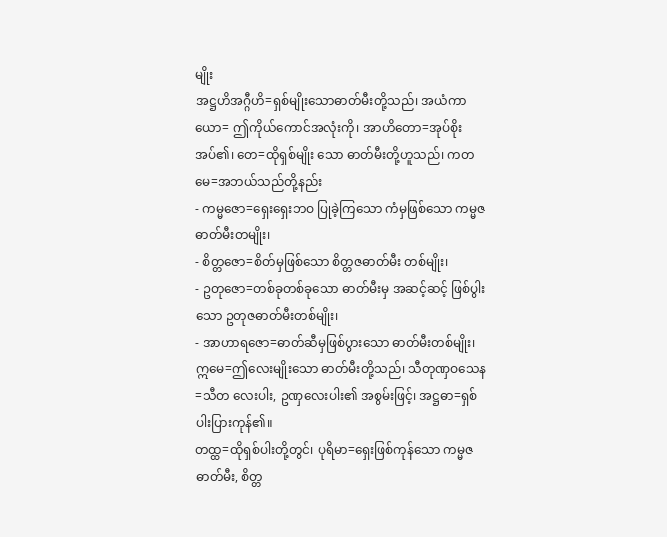မျိုး
အဋ္ဌဟိအဂ္ဂီဟိ=ရှစ်မျိုးသောဓာတ်မီးတို့သည်၊ အယံကာယော= ဤကိုယ်ကောင်အလုံးကို၊ အာဟိတော=အုပ်စိုးအပ်၏၊ တေ=ထိုရှစ်မျိုး သော ဓာတ်မီးတို့ဟူသည်၊ ကတမေ=အဘယ်သည်တို့နည်း
- ကမ္မဇော=ရှေးရှေးဘဝ ပြုခဲ့ကြသော ကံမှဖြစ်သော ကမ္မဇ ဓာတ်မီးတမျိုး၊
- စိတ္တဇော=စိတ်မှဖြစ်သော စိတ္တဇဓာတ်မီး တစ်မျိုး၊
- ဥတုဇော=တစ်ခုတစ်ခုသော ဓာတ်မီးမှ အဆင့်ဆင့် ဖြစ်ပွါး သော ဥတုဇဓာတ်မီးတစ်မျိုး၊
- အာဟာရဇော=ဓာတ်ဆီမှဖြစ်ပွားသော ဓာတ်မီးတစ်မျိုး၊
ဣမေ=ဤလေးမျိုးသော ဓာတ်မီးတို့သည်၊ သီတုဏှဝသေန=သီတ လေးပါး, ဥဏှလေးပါး၏ အစွမ်းဖြင့်၊ အဋ္ဌဓာ=ရှစ်ပါးပြားကုန်၏။
တထ္ထ=ထိုရှစ်ပါးတို့တွင်၊ ပုရိမာ=ရှေးဖြစ်ကုန်သော ကမ္မဇဓာတ်မီး, စိတ္တ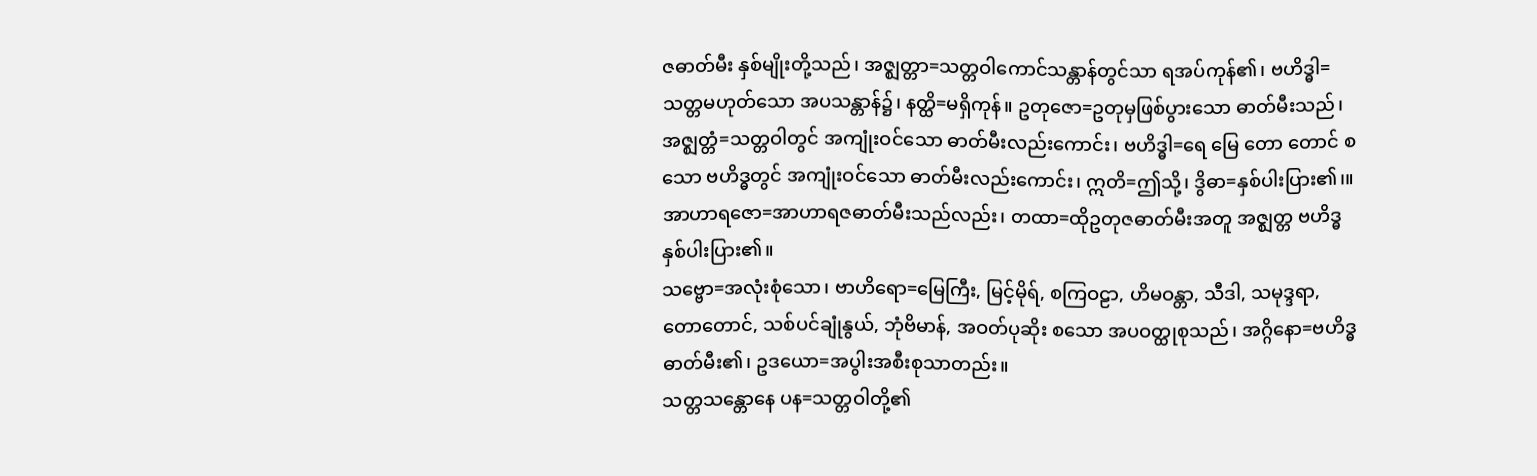ဇဓာတ်မီး နှစ်မျိုးတို့သည်၊ အဇ္ဈတ္တာ=သတ္တဝါကောင်သန္တာန်တွင်သာ ရအပ်ကုန်၏၊ ဗဟိဒ္ဓါ=သတ္တမဟုတ်သော အပသန္တာန်၌၊ နတ္ထိ=မရှိကုန်။ ဥတုဇော=ဥတုမှဖြစ်ပွားသော ဓာတ်မီးသည်၊ အဇ္ဈတ္တံ=သတ္တဝါတွင် အကျုံးဝင်သော ဓာတ်မီးလည်းကောင်း၊ ဗဟိဒ္ဓါ=ရေ မြေ တော တောင် စသော ဗဟိဒ္ဓတွင် အကျုံးဝင်သော ဓာတ်မီးလည်းကောင်း၊ ဣတိ=ဤသို့၊ ဒွိဓာ=နှစ်ပါးပြား၏၊။အာဟာရဇော=အာဟာရဇဓာတ်မီးသည်လည်း၊ တထာ=ထိုဥတုဇဓာတ်မီးအတူ အဇ္ဈတ္တ ဗဟိဒ္ဓနှစ်ပါးပြား၏။
သဗ္ဗော=အလုံးစုံသော၊ ဗာဟိရော=မြေကြီး, မြင့်မိုရ်, စကြဝဠာ, ဟိမဝန္တာ, သီဒါ, သမုဒ္ဒရာ, တောတောင်, သစ်ပင်ချုံနွယ်, ဘုံဗိမာန်, အဝတ်ပုဆိုး စသော အပဝတ္ထုစုသည်၊ အဂ္ဂိနော=ဗဟိဒ္ဓဓာတ်မီး၏၊ ဥဒယော=အပွါးအစီးစုသာတည်း။
သတ္တသန္တောနေ ပန=သတ္တဝါတို့၏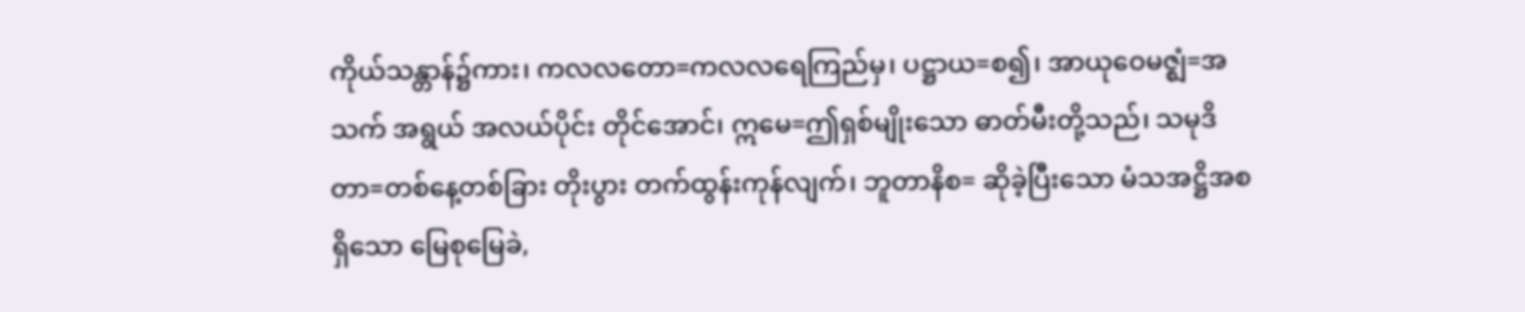ကိုယ်သန္တာန်၌ကား၊ ကလလတော=ကလလရေကြည်မှ၊ ပဋ္ဌာယ=စ၍၊ အာယုဝေမဇ္ဈံ=အသက် အရွယ် အလယ်ပိုင်း တိုင်အောင်၊ ဣမေ=ဤရှစ်မျိုးသော ဓာတ်မီးတို့သည်၊ သမုဒိတာ=တစ်နေ့တစ်ခြား တိုးပွား တက်ထွန်းကုန်လျက်၊ ဘူတာနိစ= ဆိုခဲ့ပြီးသော မံသအဋ္ဌိအစရှိသော မြေစုမြေခဲ,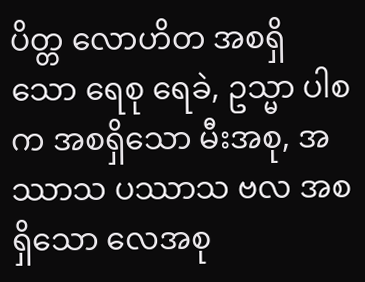ပိတ္တ လောဟိတ အစရှိသော ရေစု ရေခဲ, ဥသ္မာ ပါစက အစရှိသော မီးအစု, အဿာသ ပဿာသ ဗလ အစရှိသော လေအစု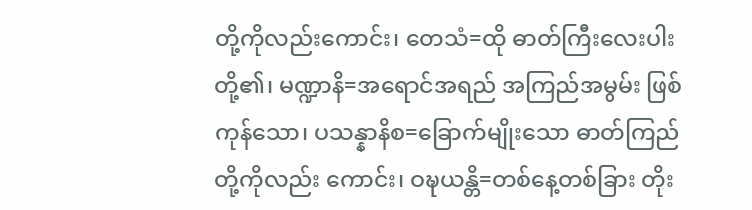တို့ကိုလည်းကောင်း၊ တေသံ=ထို ဓာတ်ကြီးလေးပါးတို့၏၊ မဏ္ဍာနိ=အရောင်အရည် အကြည်အမွမ်း ဖြစ်ကုန်သော၊ ပသန္နာနိစ=ခြောက်မျိုးသော ဓာတ်ကြည်တို့ကိုလည်း ကောင်း၊ ဝဍ္ဎယန္တိ=တစ်နေ့တစ်ခြား တိုး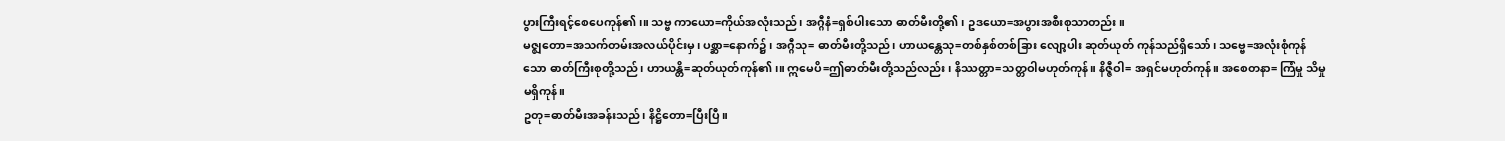ပွားကြီးရင့်စေပေကုန်၏၊။ သဗ္ဗ ကာယော=ကိုယ်အလုံးသည်၊ အဂ္ဂီနံ=ရှစ်ပါးသော ဓာတ်မီးတို့၏၊ ဥဒယော=အပွားအစီးစုသာတည်း။
မဇ္ဈတော=အသက်တမ်းအလယ်ပိုင်းမှ၊ ပစ္ဆာ=နောက်၌၊ အဂ္ဂီသု= ဓာတ်မီးတို့သည်၊ ဟာယန္တေသု=တစ်နှစ်တစ်ခြား လျော့ပါး ဆုတ်ယုတ် ကုန်သည်ရှိသော်၊ သဗ္ဗေ=အလုံးစုံကုန်သော ဓာတ်ကြီးစုတို့သည်၊ ဟာယန္တိ=ဆုတ်ယုတ်ကုန်၏၊။ ဣမေပိ=ဤဓာတ်မီးတို့သည်လည်း၊ နိဿတ္တာ=သတ္တဝါမဟုတ်ကုန်။ နိဇ္ဇီဝါ= အရှင်မဟုတ်ကုန်။ အစေတနာ= ကြံမှု သိမှု မရှိကုန်။
ဥတု=ဓာတ်မီးအခန်းသည်၊ နိဋ္ဌိတော=ပြီးပြီ။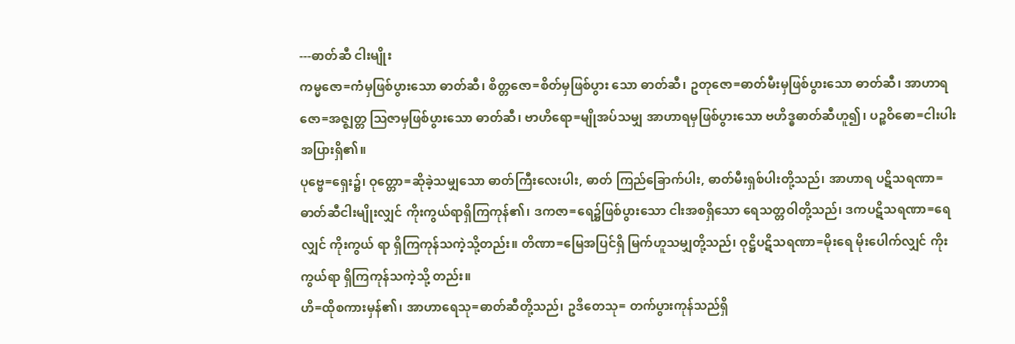---ဓာတ်ဆီ ငါးမျိုး
ကမ္မဇော=ကံမှဖြစ်ပွားသော ဓာတ်ဆီ၊ စိတ္တဇော=စိတ်မှဖြစ်ပွား သော ဓာတ်ဆီ၊ ဥတုဇော=ဓာတ်မီးမှဖြစ်ပွားသော ဓာတ်ဆီ၊ အာဟာရ ဇော=အဇ္ဈတ္တ ဩဇာမှဖြစ်ပွားသော ဓာတ်ဆီ၊ ဗာဟိရော=မျိုအပ်သမျှ အာဟာရမှဖြစ်ပွားသော ဗဟိဒ္ဓဓာတ်ဆီဟူ၍၊ ပဉ္စဝိဓော=ငါးပါး အပြားရှိ၏။
ပုဗ္ဗေ=ရှေး၌၊ ဝုတ္တော=ဆိုခဲ့သမျှသော ဓာတ်ကြီးလေးပါး, ဓာတ် ကြည်ခြောက်ပါး, ဓာတ်မီးရှစ်ပါးတို့သည်၊ အာဟာရ ပဋိသရဏာ= ဓာတ်ဆီငါးမျိုးလျှင် ကိုးကွယ်ရာရှိကြကုန်၏၊ ဒကဇာ=ရေ၌ဖြစ်ပွားသော ငါးအစရှိသော ရေသတ္တဝါတို့သည်၊ ဒကပဋိသရဏာ=ရေလျှင် ကိုးကွယ် ရာ ရှိကြကုန်သကဲ့သို့တည်း။ တိဏာ=မြေအပြင်ရှိ မြက်ဟူသမျှတို့သည်၊ ဝုဋ္ဌိပဋိသရဏာ=မိုးရေ မိုးပေါက်လျှင် ကိုးကွယ်ရာ ရှိကြကုန်သကဲ့သို့ တည်း။
ဟိ=ထိုစကားမှန်၏၊ အာဟာရေသု=ဓာတ်ဆီတို့သည်၊ ဥဒိတေသု= တက်ပွားကုန်သည်ရှိ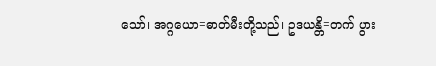သော်၊ အဂ္ဂယော=ဓာတ်မီးတို့သည်၊ ဥဒယန္တိ=တက် ပွား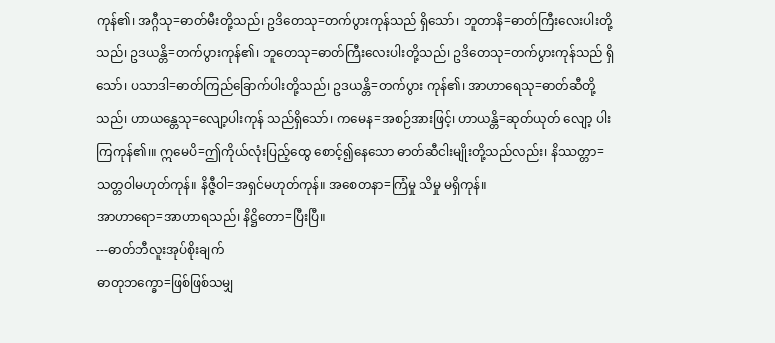ကုန်၏၊ အဂ္ဂီသု=ဓာတ်မီးတို့သည်၊ ဥဒိတေသု=တက်ပွားကုန်သည် ရှိသော်၊ ဘူတာနိ=ဓာတ်ကြီးလေးပါးတို့သည်၊ ဥဒယန္တိ=တက်ပွားကုန်၏၊ ဘူတေသု=ဓာတ်ကြီးလေးပါးတို့သည်၊ ဥဒိတေသု=တက်ပွားကုန်သည် ရှိသော်၊ ပသာဒါ=ဓာတ်ကြည်ခြောက်ပါးတို့သည်၊ ဥဒယန္တိ=တက်ပွား ကုန်၏၊ အာဟာရေသု=ဓာတ်ဆီတို့သည်၊ ဟာယန္တေသု=လျော့ပါးကုန် သည်ရှိသော်၊ ကမေန=အစဉ်အားဖြင့်၊ ဟာယန္တိ=ဆုတ်ယုတ် လျော့ ပါးကြကုန်၏၊။ ဣမေပိ=ဤကိုယ်လုံးပြည့်ထွေ စောင့်၍နေသော ဓာတ်ဆီငါးမျိုးတို့သည်လည်း၊ နိဿတ္တာ=သတ္တဝါမဟုတ်ကုန်။ နိဇ္ဇီဝါ=အရှင်မဟုတ်ကုန်။ အစေတနာ=ကြံမှု သိမှု မရှိကုန်။
အာဟာရော=အာဟာရသည်၊ နိဋ္ဌိတော=ပြီးပြီ။
---ဓာတ်ဘီလူးအုပ်စိုးချက်
ဓာတုဘက္ခော=ဖြစ်ဖြစ်သမျှ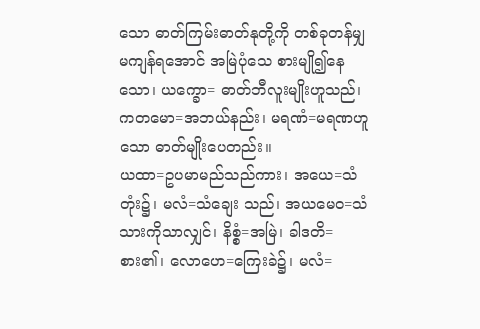သော ဓာတ်ကြမ်းဓာတ်နုတို့ကို တစ်ခုတန်မျှ မကျန်ရအောင် အမြဲပုံသေ စားမျို၍နေသော၊ ယက္ခော= ဓာတ်ဘီလူးမျိုးဟူသည်၊ ကတမော=အဘယ်နည်း၊ မရဏံ=မရဏဟူသော ဓာတ်မျိုးပေတည်း။
ယထာ=ဥပမာမည်သည်ကား၊ အယေ=သံတုံး၌၊ မလံ=သံချေး သည်၊ အယမေဝ=သံသားကိုသာလျှင်၊ နိစ္စံ=အမြဲ၊ ခါဒတိ=စား၏၊ လောဟေ=ကြေးခဲ၌၊ မလံ=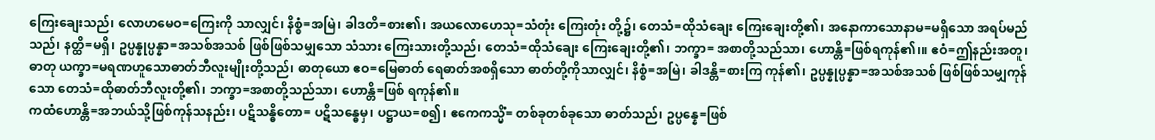ကြေးချေးသည်၊ လောဟမေဝ=ကြေးကို သာလျှင်၊ နိစ္စံ=အမြဲ၊ ခါဒတိ=စား၏၊ အယလောဟေသု=သံတုံး ကြေးတုံး တို့၌၊ တေသံ=ထိုသံချေး ကြေးချေးတို့၏၊ အနောကာသောနာမ=မရှိသော အရပ်မည်သည်၊ နတ္ထိ=မရှိ၊ ဥပ္ပန္နုပ္ပန္နာ=အသစ်အသစ် ဖြစ်ဖြစ်သမျှသော သံသား ကြေးသားတို့သည်၊ တေသံ=ထိုသံချေး ကြေးချေးတို့၏၊ ဘက္ခာ= အစာတို့သည်သာ၊ ဟောန္တိ=ဖြစ်ရကုန်၏၊။ ဧဝံ=ဤနည်းအတူ၊ ဓာတု ယက္ခာ=မရဏဟူသောဓာတ်ဘီလူးမျိုးတို့သည်၊ ဓာတုယော ဧဝ=မြေဓာတ် ရေဓာတ်အစရှိသော ဓာတ်တို့ကိုသာလျှင်၊ နိစ္စံ=အမြဲ၊ ခါဒန္တိ=စားကြ ကုန်၏၊ ဥပ္ပန္နုပ္ပန္နာ=အသစ်အသစ် ဖြစ်ဖြစ်သမျှကုန်သော တေသံ=ထိုဓာတ်ဘီလူးတို့၏၊ ဘက္ခာ=အစာတို့သည်သာ၊ ဟောန္တိ=ဖြစ် ရကုန်၏။
ကထံဟောန္တိ=အဘယ်သို့ဖြစ်ကုန်သနည်း၊ ပဋိသန္ဓိတော= ပဋိသန္ဓေမှ၊ ပဋ္ဌာယ=စ၍၊ ဧကေကသ္မိံ= တစ်ခုတစ်ခုသော ဓာတ်သည်၊ ဥပ္ပန္နေ=ဖြစ်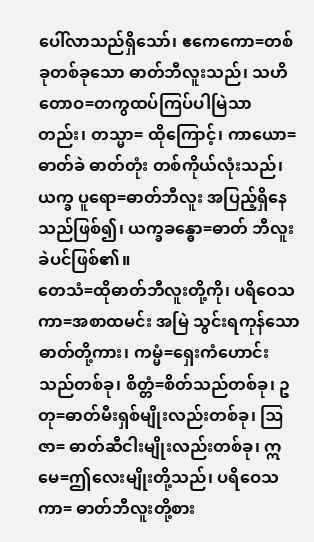ပေါ်လာသည်ရှိသော်၊ ဧကေကော=တစ်ခုတစ်ခုသော ဓာတ်ဘီလူးသည်၊ သဟိတောဝ=တကွထပ်ကြပ်ပါမြဲသာတည်း၊ တသ္မာ= ထိုကြောင့်၊ ကာယော=ဓာတ်ခဲ ဓာတ်တုံး တစ်ကိုယ်လုံးသည်၊ ယက္ခ ပူရော=ဓာတ်ဘီလူး အပြည့်ရှိနေသည်ဖြစ်၍၊ ယက္ခခန္ဓော=ဓာတ် ဘီလူးခဲပင်ဖြစ်၏။
တေသံ=ထိုဓာတ်ဘီလူးတို့ကို၊ ပရိဝေသကာ=အစာထမင်း အမြဲ သွင်းရကုန်သော ဓာတ်တို့ကား၊ ကမ္မံ=ရှေးကံဟောင်းသည်တစ်ခု၊ စိတ္တံ=စိတ်သည်တစ်ခု၊ ဥတု=ဓာတ်မီးရှစ်မျိုးလည်းတစ်ခု၊ ဩဇာ= ဓာတ်ဆီငါးမျိုးလည်းတစ်ခု၊ ဣမေ=ဤလေးမျိုးတို့သည်၊ ပရိဝေသကာ= ဓာတ်ဘီလူးတို့စား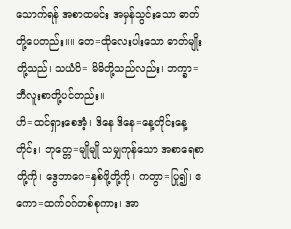သောက်ရန် အစာထမင်း အမှန်သွင်းသော ဓာတ် တို့ပေတည်း။။ တေ=ထိုလေးပါးသော ဓာတ်မျိုးတို့သည်၊ သယံပိ= မိမိတို့သည်လည်း၊ ဘက္ခာ=ဘီလူးစာတို့ပင်တည်း။
ဟိ=ထင်ရှားစေအံ့၊ ဒိနေ ဒိနေ=နေ့တိုင်းနေ့တိုင်း၊ ဘုတ္တေ=မျိုမျို သမျှကုန်သော အစာရေစာတို့ကို၊ ဒွေဘာဂေ=နှစ်ဖို့တို့ကို၊ ကတွာ=ပြု၍၊ ဧကော=ထက်ဝဂ်တစ်စုကား၊ အာ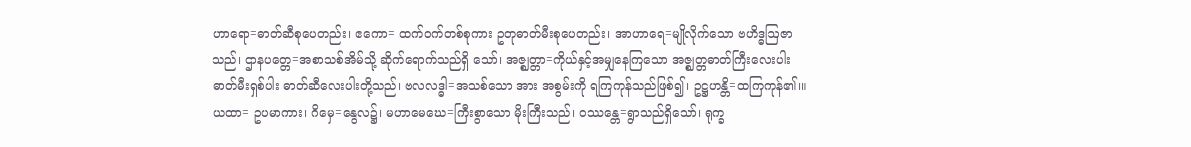ဟာရော=ဓာတ်ဆီစုပေတည်း၊ ဧကော= ထက်ဝက်တစ်စုကား ဥတုဓာတ်မီးစုပေတည်း၊ အာဟာရေ=မျိုလိုက်သော ဗဟိဒ္ဓဩဇာသည်၊ ဌာနပတ္တေ=အစာသစ်အိမ်သို့ ဆိုက်ရောက်သည်ရှိ သော်၊ အဇ္ဈတ္တာ=ကိုယ်နှင့်အမျှနေကြသော အဇ္ဈတ္တဓာတ်ကြီးလေးပါး ဓာတ်မီးရှစ်ပါး ဓာတ်ဆီလေးပါးတို့သည်၊ ဗလလဒ္ဓါ=အသစ်သော အား အစွမ်းကို ရကြကုန်သည်ဖြစ်၍၊ ဥဋ္ဌဟန္တိ=ထကြကုန်၏၊။ယထာ= ဥပမာကား၊ ဂိမှေ=နွေလ၌၊ မဟာမေဃေ=ကြီးစွာသော မိုးကြီးသည်၊ ဝဿန္တေ=ရွာသည်ရှိသော်၊ ရုက္ခ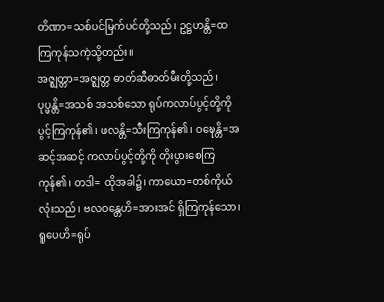တိဏာ=သစ်ပင်မြက်ပင်တို့သည်၊ ဥဋ္ဌဟန္တိ=ထကြကုန်သကဲ့သို့တည်း။
အဇ္ဈတ္တာ=အဇ္ဈတ္တ ဓာတ်ဆီဓာတ်မီးတို့သည်၊ ပုပ္ဖန္တိ=အသစ် အသစ်သော ရုပ်ကလာပ်ပွင့်တို့ကို ပွင့်ကြကုန်၏၊ ဖလန္တိ=သီးကြကုန်၏၊ ဝဍ္ဎေန္တိ=အဆင့်အဆင့် ကလာပ်ပွင့်တို့ကို တိုးပွားစေကြကုန်၏၊ တဒါ= ထိုအခါ၌၊ ကာယော=တစ်ကိုယ်လုံးသည်၊ ဗလဝန္တေဟိ=အားအင် ရှိကြကုန်သော၊ ရူပေဟိ=ရုပ်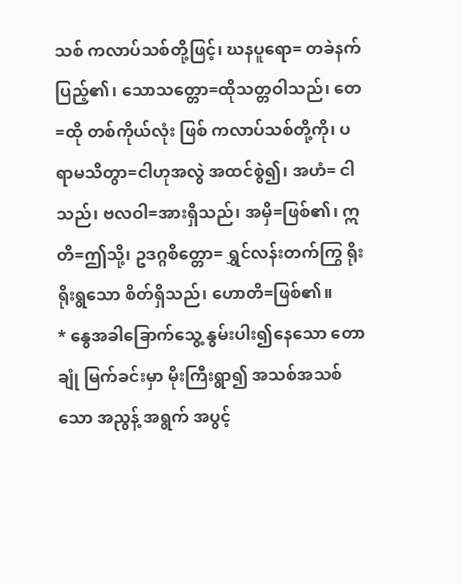သစ် ကလာပ်သစ်တို့ဖြင့်၊ ဃနပူရော= တခဲနက်ပြည့်၏၊ သောသတ္တော=ထိုသတ္တဝါသည်၊ တေ=ထို တစ်ကိုယ်လုံး ဖြစ် ကလာပ်သစ်တို့ကို၊ ပရာမသိတွာ=ငါဟုအလွဲ အထင်စွဲ၍၊ အဟံ= ငါသည်၊ ဗလဝါ=အားရှိသည်၊ အမှိ=ဖြစ်၏၊ ဣတိ=ဤသို့၊ ဥဒဂ္ဂစိတ္တော= ရွှင်လန်းတက်ကြွ ရိုးရိုးရွသော စိတ်ရှိသည်၊ ဟောတိ=ဖြစ်၏။
* နွေအခါခြောက်သွေ့ နွမ်းပါး၍နေသော တော ချုံ မြက်ခင်းမှာ မိုးကြီးရွာ၍ အသစ်အသစ်သော အညွန့် အရွက် အပွင့်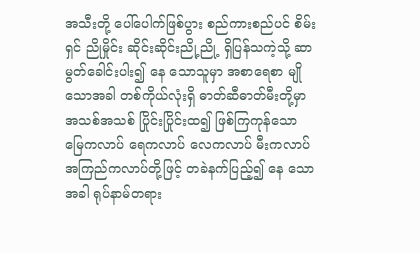အသီးတို့ ပေါ်ပေါက်ဖြစ်ပွား စည်ကားစည်ပင် စိမ်းရှင် ညိုမှိုင်း ဆိုင်းဆိုင်းညို့ညို့ ရှိပြန်သကဲ့သို့ ဆာမွတ်ခေါင်းပါး၍ နေ သောသူမှာ အစာရေစာ မျိုသောအခါ တစ်ကိုယ်လုံးရှိ ဓာတ်ဆီဓာတ်မီးတို့မှာ အသစ်အသစ် ပြိုင်းပြိုင်းထ၍ ဖြစ်ကြကုန်သော မြေကလာပ် ရေကလာပ် လေကလာပ် မီးကလာပ် အကြည်ကလာပ်တို့ဖြင့် တခဲနက်ပြည့်၍ နေ သောအခါ ရုပ်နာမ်တရား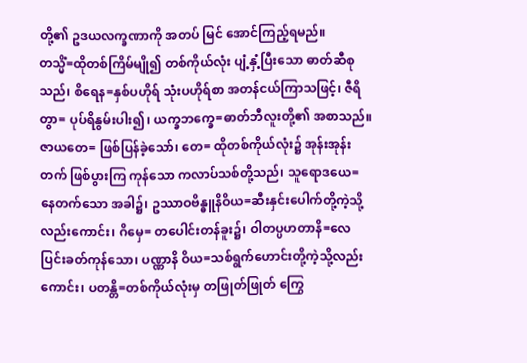တို့၏ ဥဒယလက္ခဏာကို အတပ် မြင် အောင်ကြည့်ရမည်။
တသ္မိံ=ထိုတစ်ကြိမ်မျို၍ တစ်ကိုယ်လုံး ပျံ့နှံ့ပြီးသော ဓာတ်ဆီစုသည်၊ စိရေန=နှစ်ပဟိုရ် သုံးပဟိုရ်စာ အတန်ငယ်ကြာသဖြင့်၊ ဇီရိတွာ= ပုပ်ရိနွမ်းပါး၍၊ ယက္ခဘက္ခေ=ဓာတ်ဘီလူးတို့၏ အစာသည်။ ဇာယတေ= ဖြစ်ပြန်ခဲ့သော်၊ တေ= ထိုတစ်ကိုယ်လုံး၌ အုန်းအုန်းတက် ဖြစ်ပွားကြ ကုန်သော ကလာပ်သစ်တို့သည်၊ သူရောဒယေ=နေတက်သော အခါ၌၊ ဥဿာဝဗိန္ဓူနိဝိယ=ဆီးနှင်းပေါက်တို့ကဲ့သို့လည်းကောင်း၊ ဂိမှေ= တပေါင်းတန်ခူး၌၊ ဝါတပ္ပဟတာနိ=လေပြင်းခတ်ကုန်သော၊ ပဏ္ဏာနိ ဝိယ=သစ်ရွက်ဟောင်းတို့ကဲ့သို့လည်းကောင်း၊ ပတန္တိ=တစ်ကိုယ်လုံးမှ တဖြုတ်ဖြုတ် ကြွေ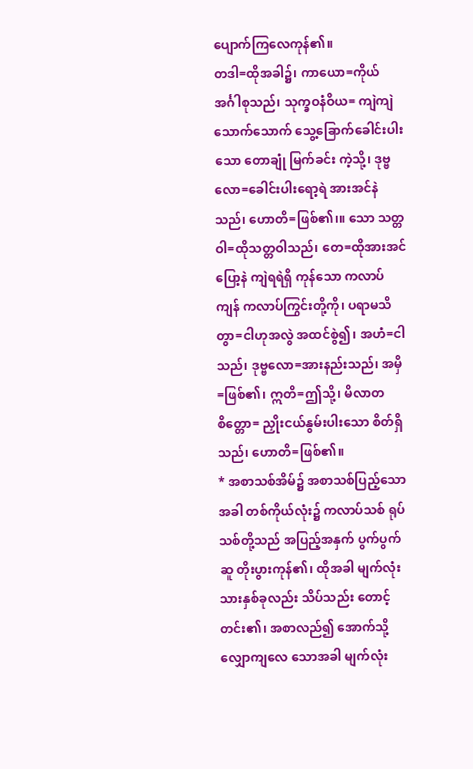ပျောက်ကြလေကုန်၏။
တဒါ=ထိုအခါ၌၊ ကာယော=ကိုယ်အင်္ဂါစုသည်၊ သုက္ခဝနံဝိယ= ကျဲကျဲသောက်သောက် သွေ့ခြောက်ခေါင်းပါးသော တောချုံ မြက်ခင်း ကဲ့သို့၊ ဒုဗ္ဗလော=ခေါင်းပါးရော့ရဲ အားအင်နဲသည်၊ ဟောတိ=ဖြစ်၏၊။ သော သတ္တဝါ=ထိုသတ္တဝါသည်၊ တေ=ထိုအားအင်ပြော့နဲ ကျဲရရဲရှိ ကုန်သော ကလာပ်ကျန် ကလာပ်ကြွင်းတို့ကို၊ ပရာမသိတွာ=ငါဟုအလွဲ အထင်စွဲ၍၊ အဟံ=ငါသည်၊ ဒုဗ္ဗလော=အားနည်းသည်၊ အမှိ=ဖြစ်၏၊ ဣတိ=ဤသို့၊ မိလာတစိတ္တော= ညှိုးငယ်နွမ်းပါးသော စိတ်ရှိသည်၊ ဟောတိ=ဖြစ်၏။
* အစာသစ်အိမ်၌ အစာသစ်ပြည့်သောအခါ တစ်ကိုယ်လုံး၌ ကလာပ်သစ် ရုပ်သစ်တို့သည် အပြည့်အနှက် ပွက်ပွက်ဆူ တိုးပွားကုန်၏၊ ထိုအခါ မျက်လုံးသားနှစ်ခုလည်း သိပ်သည်း တောင့်တင်း၏၊ အစာလည်၍ အောက်သို့ လျှောကျလေ သောအခါ မျက်လုံး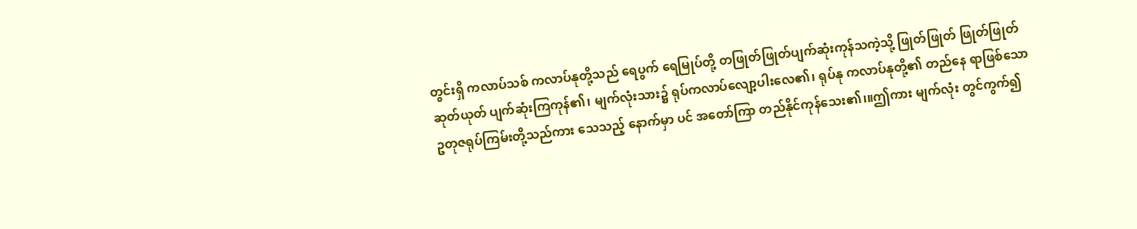တွင်းရှိ ကလာပ်သစ် ကလာပ်နုတို့သည် ရေပွက် ရေမြုပ်တို့ တဖြုတ်ဖြုတ်ပျက်ဆုံးကုန်သကဲ့သို့ ဖြုတ်ဖြုတ် ဖြုတ်ဖြုတ် ဆုတ်ယုတ် ပျက်ဆုံးကြကုန်၏၊ မျက်လုံးသား၌ ရုပ်ကလာပ်လျော့ပါးလေ၏၊ ရုပ်နု ကလာပ်နုတို့၏ တည်နေ ရာဖြစ်သော ဥတုဇရုပ်ကြမ်းတို့သည်ကား သေသည့် နောက်မှာ ပင် အတော်ကြာ တည်နိုင်ကုန်သေး၏၊။ဤကား မျက်လုံး တွင်ကွက်၍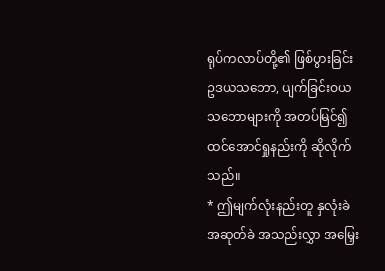ရုပ်ကလာပ်တို့၏ ဖြစ်ပွားခြင်း ဥဒယသဘော, ပျက်ခြင်းဝယသဘောများကို အတပ်မြင်၍ ထင်အောင်ရှုနည်းကို ဆိုလိုက်သည်။
* ဤမျက်လုံးနည်းတူ နှလုံးခဲ အဆုတ်ခဲ အသည်းလွှာ အမြှေး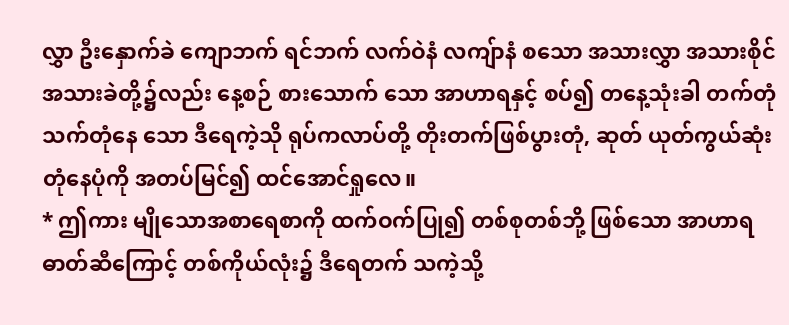လွှာ ဦးနှောက်ခဲ ကျောဘက် ရင်ဘက် လက်ဝဲနံ လကျ်ာနံ စသော အသားလွှာ အသားစိုင် အသားခဲတို့၌လည်း နေ့စဉ် စားသောက် သော အာဟာရနှင့် စပ်၍ တနေ့သုံးခါ တက်တုံ သက်တုံနေ သော ဒီရေကဲ့သို ရုပ်ကလာပ်တို့ တိုးတက်ဖြစ်ပွားတုံ, ဆုတ် ယုတ်ကွယ်ဆုံးတုံနေပုံကို အတပ်မြင်၍ ထင်အောင်ရှုလေ။
* ဤကား မျိုသောအစာရေစာကို ထက်ဝက်ပြု၍ တစ်စုတစ်ဘို့ ဖြစ်သော အာဟာရဓာတ်ဆီကြောင့် တစ်ကိုယ်လုံး၌ ဒီရေတက် သကဲ့သို့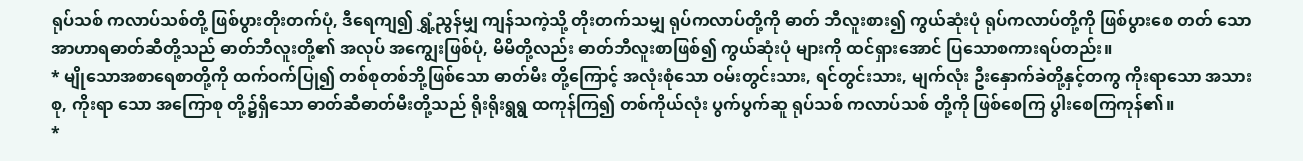ရုပ်သစ် ကလာပ်သစ်တို့ ဖြစ်ပွားတိုးတက်ပုံ, ဒီရေကျ၍ ရွှံ့ညွန်မျှ ကျန်သကဲ့သို့ တိုးတက်သမျှ ရုပ်ကလာပ်တို့ကို ဓာတ် ဘီလူးစား၍ ကွယ်ဆုံးပုံ ရုပ်ကလာပ်တို့ကို ဖြစ်ပွားစေ တတ် သော အာဟာရဓာတ်ဆီတို့သည် ဓာတ်ဘီလူးတို့၏ အလုပ် အကျွေးဖြစ်ပုံ, မိမိတို့လည်း ဓာတ်ဘီလူးစာဖြစ်၍ ကွယ်ဆုံးပုံ များကို ထင်ရှားအောင် ပြသောစကားရပ်တည်း။
* မျိုသောအစာရေစာတို့ကို ထက်ဝက်ပြု၍ တစ်စုတစ်ဘို့ဖြစ်သော ဓာတ်မီး တို့ကြောင့် အလုံးစုံသော ဝမ်းတွင်းသား, ရင်တွင်းသား, မျက်လုံး ဦးနှောက်ခဲတို့နှင့်တကွ ကိုးရာသော အသားစု, ကိုးရာ သော အကြောစု တို့၌ရှိသော ဓာတ်ဆီဓာတ်မီးတို့သည် ရိုးရိုးရွရွ ထကုန်ကြ၍ တစ်ကိုယ်လုံး ပွက်ပွက်ဆူ ရုပ်သစ် ကလာပ်သစ် တို့ကို ဖြစ်စေကြ ပွါးစေကြကုန်၏။
*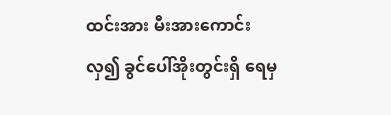ထင်းအား မီးအားကောင်းလှ၍ ခွင်ပေါ်အိုးတွင်းရှိ ရေမှ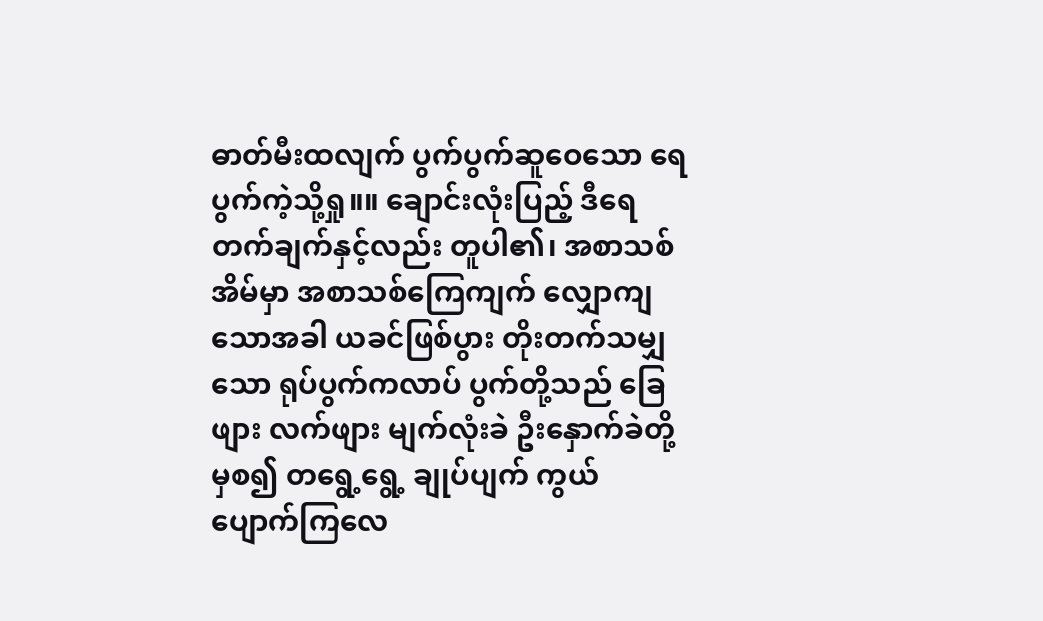ဓာတ်မီးထလျက် ပွက်ပွက်ဆူဝေသော ရေပွက်ကဲ့သို့ရှု။။ ချောင်းလုံးပြည့် ဒီရေ တက်ချက်နှင့်လည်း တူပါ၏၊ အစာသစ် အိမ်မှာ အစာသစ်ကြေကျက် လျှောကျသောအခါ ယခင်ဖြစ်ပွား တိုးတက်သမျှသော ရုပ်ပွက်ကလာပ် ပွက်တို့သည် ခြေဖျား လက်ဖျား မျက်လုံးခဲ ဦးနှောက်ခဲတို့မှစ၍ တရွေ့ရွေ့ ချုပ်ပျက် ကွယ်ပျောက်ကြလေ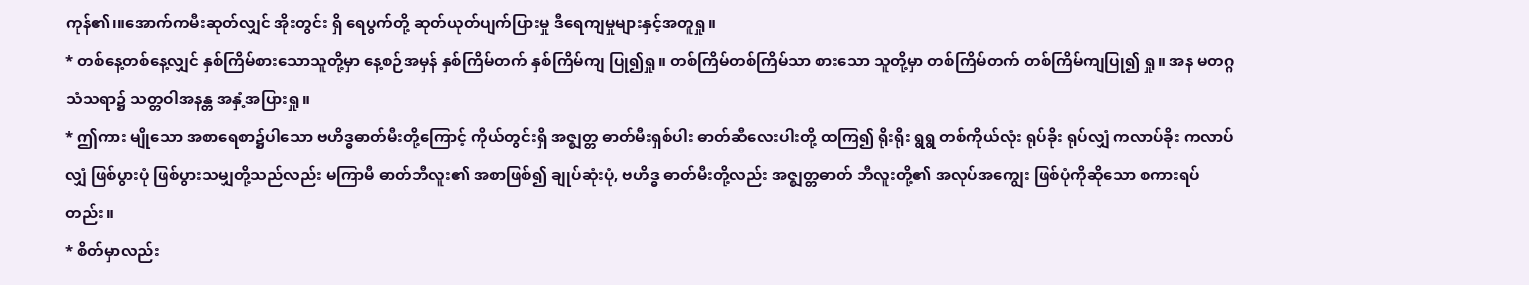ကုန်၏၊။အောက်ကမီးဆုတ်လျှင် အိုးတွင်း ရှိ ရေပွက်တို့ ဆုတ်ယုတ်ပျက်ပြားမှု ဒီရေကျမှုများနှင့်အတူရှု။
* တစ်နေ့တစ်နေ့လျှင် နှစ်ကြိမ်စားသောသူတို့မှာ နေ့စဉ်အမှန် နှစ်ကြိမ်တက် နှစ်ကြိမ်ကျ ပြု၍ရှု။ တစ်ကြိမ်တစ်ကြိမ်သာ စားသော သူတို့မှာ တစ်ကြိမ်တက် တစ်ကြိမ်ကျပြု၍ ရှု။ အန မတဂ္ဂသံသရာ၌ သတ္တဝါအနန္တ အနှံ့အပြားရှု။
* ဤကား မျိုသော အစာရေစာ၌ပါသော ဗဟိဒ္ဓဓာတ်မီးတို့ကြောင့် ကိုယ်တွင်းရှိ အဇ္ဈတ္တ ဓာတ်မီးရှစ်ပါး ဓာတ်ဆီလေးပါးတို့ ထကြ၍ ရိုးရိုး ရွရွ တစ်ကိုယ်လုံး ရုပ်ခိုး ရုပ်လျှံ ကလာပ်ခိုး ကလာပ်လျှံ ဖြစ်ပွားပုံ ဖြစ်ပွားသမျှတို့သည်လည်း မကြာမီ ဓာတ်ဘီလူး၏ အစာဖြစ်၍ ချုပ်ဆုံးပုံ, ဗဟိဒ္ဓ ဓာတ်မီးတို့လည်း အဇ္ဈတ္တဓာတ် ဘီလူးတို့၏ အလုပ်အကျွေး ဖြစ်ပုံကိုဆိုသော စကားရပ်တည်း။
* စိတ်မှာလည်း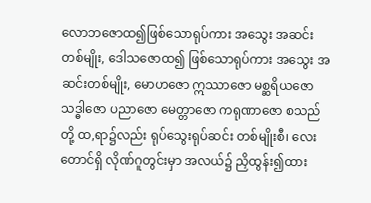လောဘဇောထ၍ဖြစ်သောရုပ်ကား အသွေး အဆင်း တစ်မျိုး, ဒေါသဇောထ၍ ဖြစ်သောရုပ်ကား အသွေး အဆင်းတစ်မျိုး, မောဟဇော ဣဿာဇော မစ္ဆရိယဇော သဒ္ဓါဇော ပညာဇော မေတ္တာဇော ကရုဏာဇော စသည်တို့ ထ,ရာ၌လည်း ရုပ်သွေးရုပ်ဆင်း တစ်မျိုးစီ၊ လေးတောင်ရှိ လိုဏ်ဂူတွင်းမှာ အလယ်၌ ညှိထွန်း၍ထား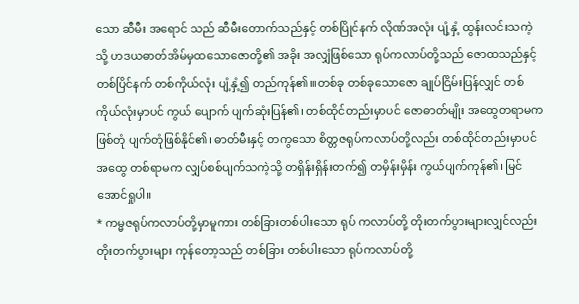သော ဆီမီး အရောင် သည် ဆီမီးတောက်သည်နှင့် တစ်ပြိုင်နက် လိုဏ်အလုံး ပျံ့နှံ့ ထွန်းလင်းသကဲ့သို့ ဟဒယဓာတ်အိမ်မှထသောဇောတို့၏ အခိုး အလျှံဖြစ်သော ရုပ်ကလာပ်တို့သည် ဇောထသည်နှင့် တစ်ပြိင်နက် တစ်ကိုယ်လုံး ပျံ့နှံ့၍ တည်ကုန်၏၊။တစ်ခု တစ်ခုသောဇော ချုပ်ငြိမ်းပြန်လျှင် တစ်ကိုယ်လုံးမှာပင် ကွယ် ပျောက် ပျက်ဆုံးပြန်၏၊ တစ်ထိုင်တည်းမှာပင် ဇောဓာတ်မျိုး အထွေတရာမက ဖြစ်တုံ ပျက်တုံဖြစ်နိုင်၏၊ ဓာတ်မီးနှင့် တကွသော စိတ္တဇရုပ်ကလာပ်တို့လည်း တစ်ထိုင်တည်းမှာပင် အထွေ တစ်ရာမက လျှပ်စစ်ပျက်သကဲ့သို့ တရှိန်းရှိန်းတက်၍ တမှိန်းမှိန်း ကွယ်ပျက်ကုန်၏၊ မြင်အောင်ရှုပါ။
* ကမ္မဇရုပ်ကလာပ်တို့မှာမူကား တစ်ခြားတစ်ပါးသော ရုပ် ကလာပ်တို့ တိုးတက်ပွားများလျှင်လည်း တိုးတက်ပွားများ ကုန်တော့သည် တစ်ခြား တစ်ပါးသော ရုပ်ကလာပ်တို့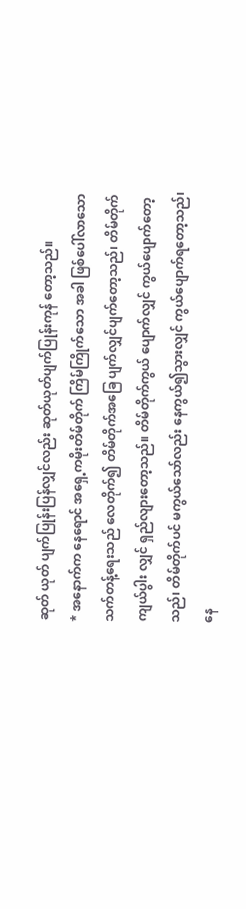ဆုတ် ယုတ် ပျက်ပြုန်းပြန်လျှင်လည်း ဆုတ်ယုတ်ပျက်ပြုန်းကုန် တော့သည်။
* အနောက်က နေရောင် အရှေ့ကမိုးတိမ်တိုက် ကြိမ်ကြိုက်သော အခါ ဖြစ်ပေါ်လာသော သက်တန့်ရေးသည် လေတိုက်၍ တိမ်တိုက်အခြေ ပျက်လျှင်ပျက်တော့သည်၊ တိမ်တိုက် ကျယ်ပွါး လျှင် ရှည်လျားတော့သည်။ တိမ်တိုက်ကွယ် ပျောက်လျှင် ကွယ်ပျောက်တော့သည်၊ တိမ်တိုက်ပင် မကွယ်သော်လည်း နေကွယ်၍သွားလျှင် ကွယ်ပျောက်ရတော့သည်၊ နေ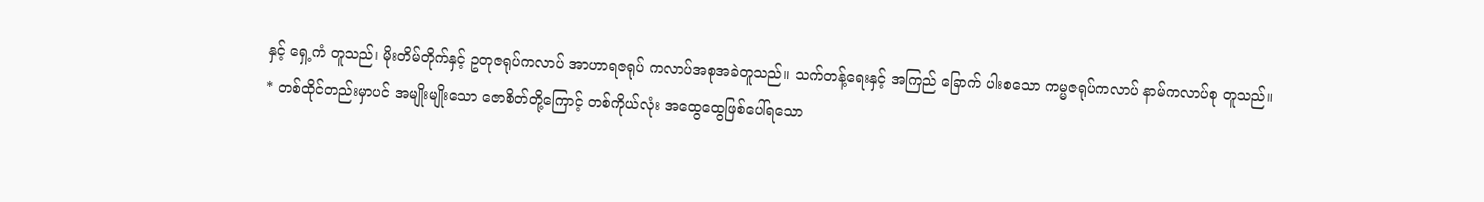နှင့် ရှေ့ကံ တူသည်၊ မိုးတိမ်တိုက်နှင့် ဥတုဇရုပ်ကလာပ် အာဟာရဇရုပ် ကလာပ်အစုအခဲတူသည်။ သက်တန့်ရေးနှင့် အကြည် ခြောက် ပါးစသော ကမ္မဇရုပ်ကလာပ် နာမ်ကလာပ်စု တူသည်။
* တစ်ထိုင်တည်းမှာပင် အမျိုးမျိုးသော ဇောစိတ်တို့ကြောင့် တစ်ကိုယ်လုံး အထွေထွေဖြစ်ပေါ်ရသော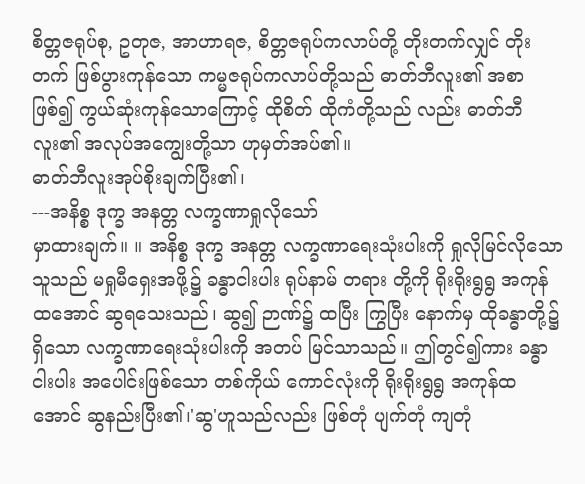စိတ္တဇရုပ်စု, ဥတုဇ, အာဟာရဇ, စိတ္တဇရုပ်ကလာပ်တို့ တိုးတက်လျှင် တိုးတက် ဖြစ်ပွားကုန်သော ကမ္မဇရုပ်ကလာပ်တို့သည် ဓာတ်ဘီလူး၏ အစာဖြစ်၍ ကွယ်ဆုံးကုန်သောကြောင့် ထိုစိတ် ထိုကံတို့သည် လည်း ဓာတ်ဘီလူး၏ အလုပ်အကျွေးတို့သာ ဟုမှတ်အပ်၏။
ဓာတ်ဘီလူးအုပ်စိုးချက်ပြီး၏၊
---အနိစ္စ ဒုက္ခ အနတ္တ လက္ခဏာရှုလိုသော်
မှာထားချက်။ ။ အနိစ္စ ဒုက္ခ အနတ္တ လက္ခဏာရေးသုံးပါးကို ရှုလိုမြင်လိုသော သူသည် မရှုမီရှေးအဖို့၌ ခန္ဓာငါးပါး ရုပ်နာမ် တရား တို့ကို ရိုးရိုးရွရွ အကုန်ထအောင် ဆွရသေးသည်၊ ဆွ၍ ဉာဏ်၌ ထပြီး ကြွပြီး နောက်မှ ထိုခန္ဓာတို့၌ရှိသော လက္ခဏာရေးသုံးပါးကို အတပ် မြင်သာသည်။ ဤတွင်၍ကား ခန္ဓာငါးပါး အပေါင်းဖြစ်သော တစ်ကိုယ် ကောင်လုံးကို ရိုးရိုးရွရွ အကုန်ထအောင် ဆွနည်းပြီး၏၊'ဆွ'ဟူသည်လည်း ဖြစ်တုံ ပျက်တုံ ကျတုံ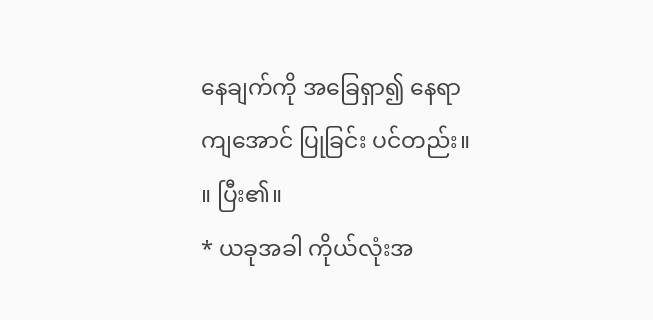နေချက်ကို အခြေရှာ၍ နေရာကျအောင် ပြုခြင်း ပင်တည်း။ ။ ပြီး၏။
* ယခုအခါ ကိုယ်လုံးအ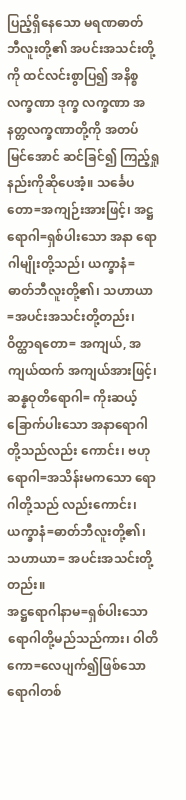ပြည့်ရှိနေသော မရဏဓာတ် ဘီလူးတို့၏ အပင်းအသင်းတို့ကို ထင်လင်းစွာပြ၍ အနိစ္စ လက္ခဏာ ဒုက္ခ လက္ခဏာ အနတ္တလက္ခဏာတို့ကို အတပ် မြင်အောင် ဆင်ခြင်၍ ကြည့်ရှုနည်းကိုဆိုပေအံ့။ သင်္ခေပတော=အကျဉ်းအားဖြင့်၊ အဋ္ဌရောဂါ=ရှစ်ပါးသော အနာ ရောဂါမျိုးတို့သည်၊ ယက္ခာနံ=ဓာတ်ဘီလူးတို့၏၊ သဟာယာ=အပင်းအသင်းတို့တည်း၊ ဝိတ္ထာရတော= အကျယ်, အကျယ်ထက် အကျယ်အားဖြင့်၊ ဆန္နဝုတိရောဂါ= ကိုးဆယ့်ခြောက်ပါးသော အနာရောဂါတို့သည်လည်း ကောင်း၊ ဗဟုရောဂါ=အသိန်းမကသော ရောဂါတို့သည် လည်းကောင်း၊ ယက္ခာနံ=ဓာတ်ဘီလူးတို့၏၊ သဟာယာ= အပင်းအသင်းတို့တည်း။
အဋ္ဌရောဂါနာမ=ရှစ်ပါးသော ရောဂါတို့မည်သည်ကား၊ ဝါတိကော=လေပျက်၍ဖြစ်သော ရောဂါတစ်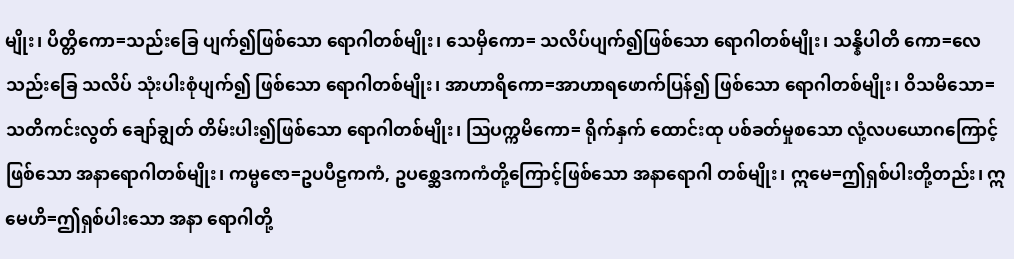မျိုး၊ ပိတ္တိကော=သည်းခြေ ပျက်၍ဖြစ်သော ရောဂါတစ်မျိုး၊ သေမှိကော= သလိပ်ပျက်၍ဖြစ်သော ရောဂါတစ်မျိုး၊ သန္နိပါတိ ကော=လေ သည်းခြေ သလိပ် သုံးပါးစုံပျက်၍ ဖြစ်သော ရောဂါတစ်မျိုး၊ အာဟာရိကော=အာဟာရဖောက်ပြန်၍ ဖြစ်သော ရောဂါတစ်မျိုး၊ ဝိသမိသော=သတိကင်းလွတ် ချော်ချွတ် တိမ်းပါး၍ဖြစ်သော ရောဂါတစ်မျိုး၊ ဩပက္ကမိကော= ရိုက်နှက် ထောင်းထု ပစ်ခတ်မှုစသော လုံ့လပယောဂကြောင့်ဖြစ်သော အနာရောဂါတစ်မျိုး၊ ကမ္မဇော=ဥပပီဠကကံ, ဥပစ္ဆေဒကကံတို့ကြောင့်ဖြစ်သော အနာရောဂါ တစ်မျိုး၊ ဣမေ=ဤရှစ်ပါးတို့တည်း၊ ဣမေဟိ=ဤရှစ်ပါးသော အနာ ရောဂါတို့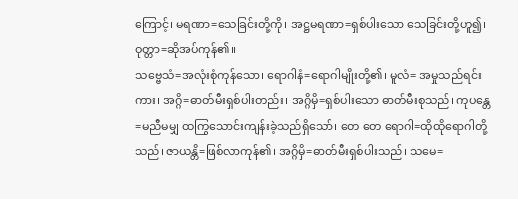ကြောင့်၊ မရဏာ=သေခြင်းတို့ကို၊ အဋ္ဌမရဏာ=ရှစ်ပါးသော သေခြင်းတို့ဟူ၍၊ ဝုတ္တာ=ဆိုအပ်ကုန်၏။
သဗ္ဗေသံ=အလုံးစုံကုန်သော၊ ရောဂါနံ=ရောဂါမျိုးတို့၏၊ မူလံ= အမှုသည်ရင်းကား၊ အဂ္ဂိ=ဓာတ်မီးရှစ်ပါးတည်း၊ အဂ္ဂိမှိ=ရှစ်ပါးသော ဓာတ်မီးစုသည်၊ ကုပန္တေ=မညီမမျှ ထကြွသောင်းကျန်းခဲ့သည်ရှိသော်၊ တေ တေ ရောဂါ=ထိုထိုရောဂါတို့သည်၊ ဇာယန္တိ=ဖြစ်လာကုန်၏၊ အဂ္ဂိမှိ=ဓာတ်မီးရှစ်ပါးသည်၊ သမေ=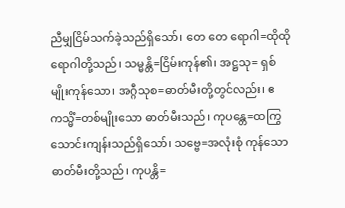ညီမျှငြိမ်သက်ခဲ့သည်ရှိသော်၊ တေ တေ ရောဂါ=ထိုထိုရောဂါတို့သည်၊ သမ္မန္တိ=ငြိမ်းကုန်၏၊ အဋ္ဌသု= ရှစ်မျိုးကုန်သော၊ အဂ္ဂီသုစ=ဓာတ်မီးတို့တွင်လည်း၊ ဧကသ္မိံ=တစ်မျိုးသော ဓာတ်မီးသည်၊ ကုပန္တေ=ထကြွသောင်းကျန်းသည်ရှိသော်၊ သဗ္ဗေ=အလုံးစုံ ကုန်သော ဓာတ်မီးတို့သည်၊ ကုပန္တိ=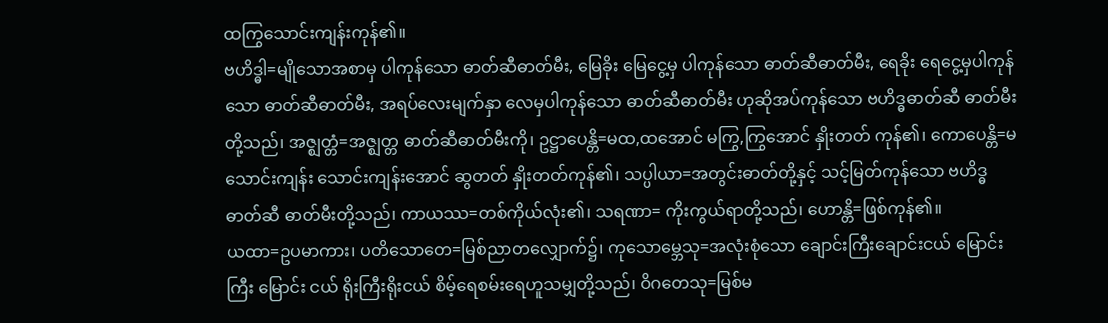ထကြွသောင်းကျန်းကုန်၏။
ဗဟိဒ္ဓါ=မျိုသောအစာမှ ပါကုန်သော ဓာတ်ဆီဓာတ်မီး, မြေခိုး မြေငွေ့မှ ပါကုန်သော ဓာတ်ဆီဓာတ်မီး, ရေခိုး ရေငွေ့မှပါကုန်သော ဓာတ်ဆီဓာတ်မီး, အရပ်လေးမျက်နှာ လေမှပါကုန်သော ဓာတ်ဆီဓာတ်မီး ဟုဆိုအပ်ကုန်သော ဗဟိဒ္ဓဓာတ်ဆီ ဓာတ်မီးတို့သည်၊ အဇ္ဈတ္တံ=အဇ္ဈတ္တ ဓာတ်ဆီဓာတ်မီးကို၊ ဥဋ္ဌာပေန္တိ=မထ,ထအောင် မကြွ,ကြွအောင် နှိုးတတ် ကုန်၏၊ ကောပေန္တိ=မသောင်းကျန်း သောင်းကျန်းအောင် ဆွတတ် နှိုးတတ်ကုန်၏၊ သပ္ပါယာ=အတွင်းဓာတ်တို့နှင့် သင့်မြတ်ကုန်သော ဗဟိဒ္ဓဓာတ်ဆီ ဓာတ်မီးတို့သည်၊ ကာယဿ=တစ်ကိုယ်လုံး၏၊ သရဏာ= ကိုးကွယ်ရာတို့သည်၊ ဟောန္တိ=ဖြစ်ကုန်၏။
ယထာ=ဥပမာကား၊ ပတိသောတေ=မြစ်ညာတလျှောက်၌၊ ကုသောမ္ဘေသု=အလုံးစုံသော ချောင်းကြီးချောင်းငယ် မြောင်းကြီး မြောင်း ငယ် ရိုးကြီးရိုးငယ် စိမ့်ရေစမ်းရေဟူသမျှတို့သည်၊ ဝိဂတေသု=မြစ်မ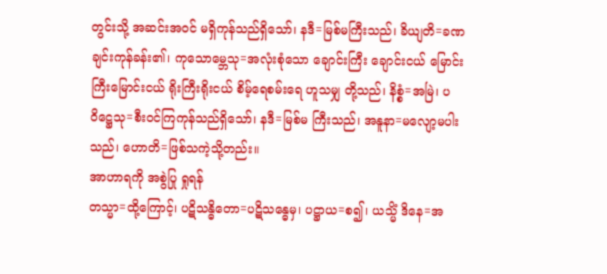တွင်းသို့ အဆင်းအဝင် မရှိကုန်သည်ရှိသော်၊ နဒီ=မြစ်မကြီးသည်၊ ခိယျတိ=ခဏချင်းကုန်ခန်း၏၊ ကုသောမ္ဘေသု=အလုံးစုံသော ချောင်းကြီး ချောင်းငယ် မြောင်းကြီးမြောင်းငယ် ရိုးကြီးရိုးငယ် စိမ့်ရေစမ်းရေ ဟူသမျှ တို့သည်၊ နိစ္စံ=အမြဲ၊ ပဝိဋ္ဌေသု=စီးဝင်ကြကုန်သည်ရှိသော်၊ နဒီ=မြစ်မ ကြီးသည်၊ အနူနာ=မလျော့မပါးသည်၊ ဟောတိ=ဖြစ်သကဲ့သို့တည်း။
အာဟာရကို အစွဲပြု ရှုရန်
တသ္မာ=ထို့ကြောင့်၊ ပဋိသန္ဓိတော=ပဋိသန္ဓေမှ၊ ပဋ္ဌာယ=စ၍၊ ယသ္မိံ ဒိနေ=အ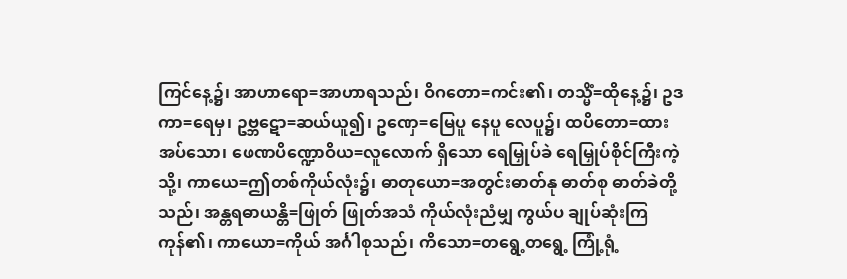ကြင်နေ့၌၊ အာဟာရော=အာဟာရသည်၊ ဝိဂတော=ကင်း၏၊ တသ္မိံ=ထိုနေ့၌၊ ဥဒကာ=ရေမှ၊ ဥဗ္ဘဋော=ဆယ်ယူ၍၊ ဥဏှေ=မြေပူ နေပူ လေပူ၌၊ ထပိတော=ထားအပ်သော၊ ဖေဏပိဏ္ဍောဝိယ=လူလောက် ရှိသော ရေမြှုပ်ခဲ ရေမြှုပ်စိုင်ကြီးကဲ့သို့၊ ကာယေ=ဤတစ်ကိုယ်လုံး၌၊ ဓာတုယော=အတွင်းဓာတ်နု ဓာတ်စု ဓာတ်ခဲတို့သည်၊ အန္တရဓာယန္တိ=ဖြုတ် ဖြုတ်အသံ ကိုယ်လုံးညံမျှ ကွယ်ပ ချုပ်ဆုံးကြကုန်၏၊ ကာယော=ကိုယ် အင်္ဂါစုသည်၊ ကိသော=တရွေ့တရွေ့ ကြုံ့ရုံ့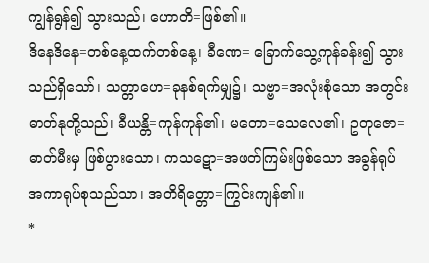ကျွန်ရွန်၍ သွားသည်၊ ဟောတိ=ဖြစ်၏။
ဒိနေဒိနေ=တစ်နေ့ထက်တစ်နေ့၊ ခီဏေ= ခြောက်သွေ့ကုန်ခန်း၍ သွားသည်ရှိသော်၊ သတ္တာဟေ=ခုနစ်ရက်မျှ၌၊ သဗ္ဗာ=အလုံးစုံသော အတွင်းဓာတ်နုတို့သည်၊ ခီယန္တိ=ကုန်ကုန်၏၊ မတော=သေလေ၏၊ ဥတုဇော=ဓာတ်မီးမှ ဖြစ်ပွားသော၊ ကသဋော=အဖတ်ကြမ်းဖြစ်သော အခွန်ရုပ် အကာရုပ်စုသည်သာ၊ အတိရိတ္တော=ကြွင်းကျန်၏။
*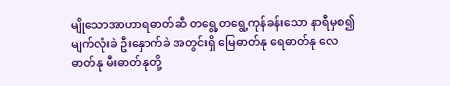မျိုသောအာဟာရဓာတ်ဆီ တရွေ့တရွေ့ကုန်ခန်းသော နာရီမှစ၍ မျက်လုံးခဲ ဦးနှောက်ခဲ အတွင်းရှိ မြေဓာတ်နု ရေဓာတ်နု လေဓာတ်နု မီးဓာတ်နုတို့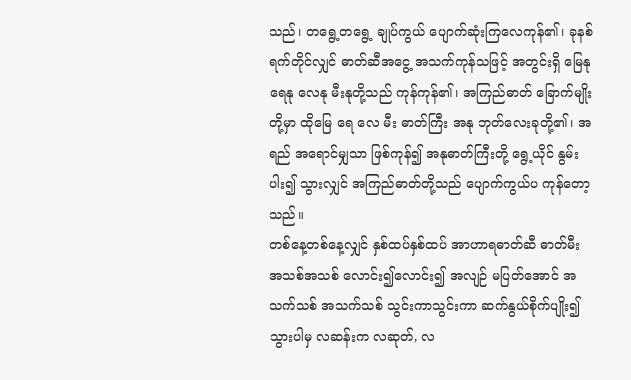သည်၊ တရွေ့တရွေ့ ချုပ်ကွယ် ပျောက်ဆုံးကြလေကုန်၏၊ ခုနစ်ရက်တိုင်လျှင် ဓာတ်ဆီအငွေ့ အသက်ကုန်သဖြင့် အတွင်းရှိ မြေနု ရေနု လေနု မီးနုတို့သည် ကုန်ကုန်၏၊ အကြည်ဓာတ် ခြောက်မျိုး တို့မှာ ထိုမြေ ရေ လေ မီး ဓာတ်ကြီး အနု ဘုတ်လေးခုတို့၏၊ အရည် အရောင်မျှသာ ဖြစ်ကုန်၍ အနုဓာတ်ကြီးတို့ ရွေ့ယိုင် နွမ်းပါး၍ သွားလျှင် အကြည်ဓာတ်တို့သည် ပျောက်ကွယ်ပ ကုန်တော့သည်။
တစ်နေ့တစ်နေ့လျှင် နှစ်ထပ်နှစ်ထပ် အာဟာရဓာတ်ဆီ ဓာတ်မီး အသစ်အသစ် လောင်း၍လောင်း၍ အလျဉ် မပြတ်အောင် အသက်သစ် အသက်သစ် သွင်းကာသွင်းကာ ဆက်နွယ်စိုက်ပျိုး၍ သွားပါမှ လဆန်းက လဆုတ်, လ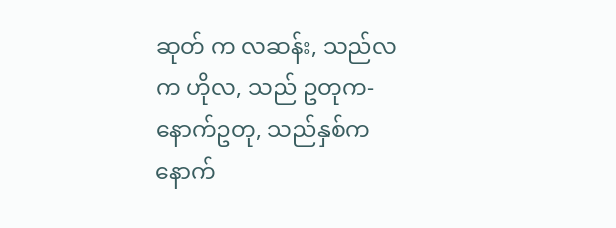ဆုတ် က လဆန်း, သည်လက ဟိုလ, သည် ဥတုက-နောက်ဥတု, သည်နှစ်က နောက်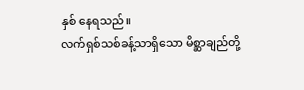နှစ် နေရသည်။
လက်ရှစ်သစ်ခန့်သာရှိသော မိစ္ဆာချည်တို့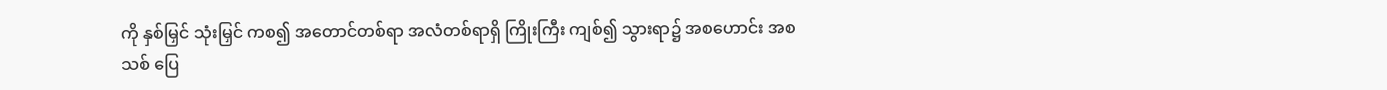ကို နှစ်မြှင် သုံးမြှင် ကစ၍ အတောင်တစ်ရာ အလံတစ်ရာရှိ ကြိုးကြီး ကျစ်၍ သွားရာ၌ အစဟောင်း အစသစ် ပြေ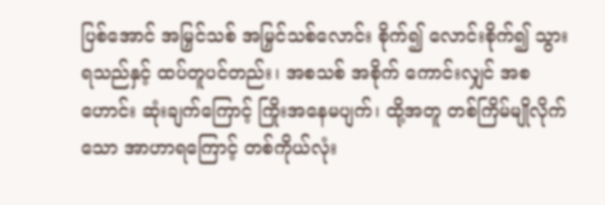ပြစ်အောင် အမြှင်သစ် အမြှင်သစ်လောင်း စိုက်၍ လောင်းစိုက်၍ သွားရသည်နှင့် ထပ်တူပင်တည်း၊ အစသစ် အစိုက် ကောင်းလျှင် အစဟောင်း ဆုံးချက်ကြောင့် ကြိုးအနေမပျက်၊ ထို့အတူ တစ်ကြိမ်မျိုလိုက် သော အာဟာရကြောင့် တစ်ကိုယ်လုံး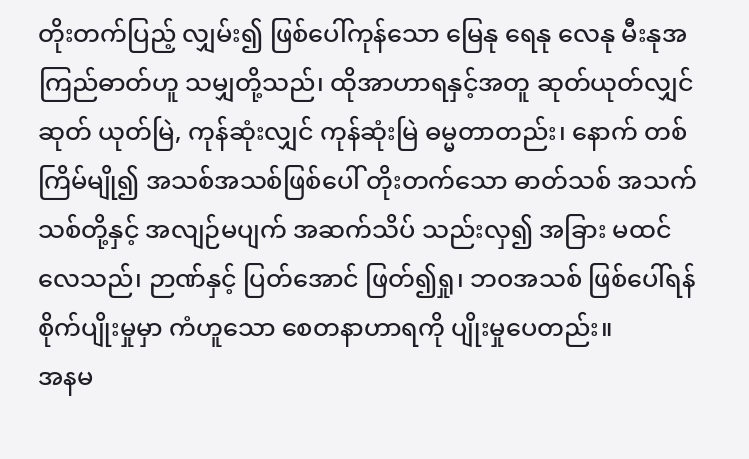တိုးတက်ပြည့် လျှမ်း၍ ဖြစ်ပေါ်ကုန်သော မြေနု ရေနု လေနု မီးနုအကြည်ဓာတ်ဟူ သမျှတို့သည်၊ ထိုအာဟာရနှင့်အတူ ဆုတ်ယုတ်လျှင် ဆုတ် ယုတ်မြဲ, ကုန်ဆုံးလျှင် ကုန်ဆုံးမြဲ ဓမ္မတာတည်း၊ နောက် တစ်ကြိမ်မျို၍ အသစ်အသစ်ဖြစ်ပေါ် တိုးတက်သော ဓာတ်သစ် အသက်သစ်တို့နှင့် အလျဉ်မပျက် အဆက်သိပ် သည်းလှ၍ အခြား မထင်လေသည်၊ ဉာဏ်နှင့် ပြတ်အောင် ဖြတ်၍ရှု၊ ဘဝအသစ် ဖြစ်ပေါ်ရန် စိုက်ပျိုးမှုမှာ ကံဟူသော စေတနာဟာရကို ပျိုးမှုပေတည်း။
အနမ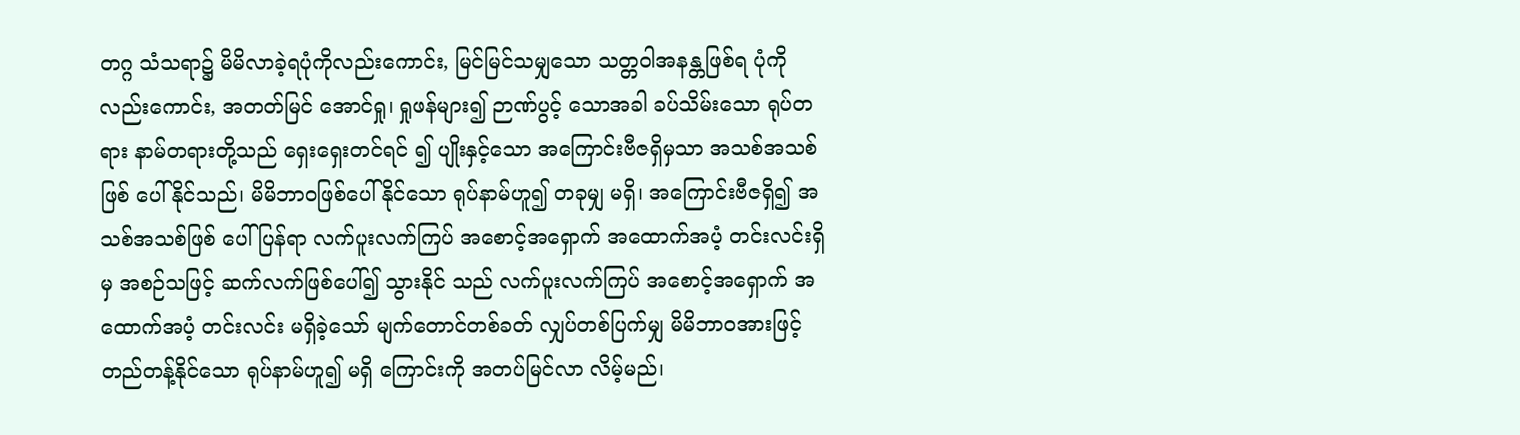တဂ္ဂ သံသရာ၌ မိမိလာခဲ့ရပုံကိုလည်းကောင်း, မြင်မြင်သမျှသော သတ္တဝါအနန္တဖြစ်ရ ပုံကိုလည်းကောင်း, အတတ်မြင် အောင်ရှု၊ ရှုဖန်များ၍ ဉာဏ်ပွင့် သောအခါ ခပ်သိမ်းသော ရုပ်တရား နာမ်တရားတို့သည် ရှေးရှေးတင်ရင် ၍ ပျိုးနှင့်သော အကြောင်းဗီဇရှိမှသာ အသစ်အသစ် ဖြစ် ပေါ်နိုင်သည်၊ မိမိဘာဝဖြစ်ပေါ်နိုင်သော ရုပ်နာမ်ဟူ၍ တခုမျှ မရှိ၊ အကြောင်းဗီဇရှိ၍ အသစ်အသစ်ဖြစ် ပေါ်ပြန်ရာ လက်ပူးလက်ကြပ် အစောင့်အရှောက် အထောက်အပံ့ တင်းလင်းရှိမှ အစဉ်သဖြင့် ဆက်လက်ဖြစ်ပေါ်၍ သွားနိုင် သည် လက်ပူးလက်ကြပ် အစောင့်အရှောက် အထောက်အပံ့ တင်းလင်း မရှိခဲ့သော် မျက်တောင်တစ်ခတ် လျှပ်တစ်ပြက်မျှ မိမိဘာဝအားဖြင့် တည်တန့်နိုင်သော ရုပ်နာမ်ဟူ၍ မရှိ ကြောင်းကို အတပ်မြင်လာ လိမ့်မည်၊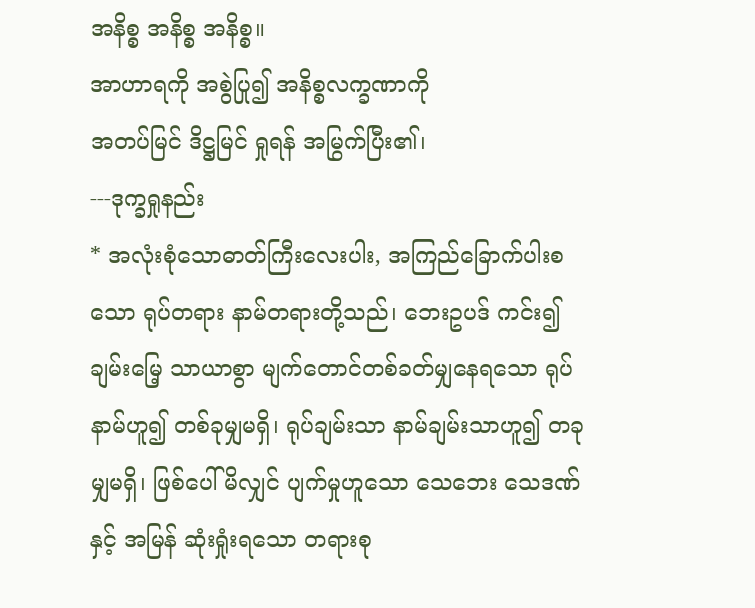အနိစ္စ အနိစ္စ အနိစ္စ။
အာဟာရကို အစွဲပြု၍ အနိစ္စလက္ခဏာကို
အတပ်မြင် ဒိဋ္ဌမြင် ရှုရန် အမြွက်ပြီး၏၊
---ဒုက္ခရှုနည်း
* အလုံးစုံသောဓာတ်ကြီးလေးပါး, အကြည်ခြောက်ပါးစသော ရုပ်တရား နာမ်တရားတို့သည်၊ ဘေးဥပဒ် ကင်း၍ ချမ်းမြေ့ သာယာစွာ မျက်တောင်တစ်ခတ်မျှနေရသော ရုပ်နာမ်ဟူ၍ တစ်ခုမျှမရှိ၊ ရုပ်ချမ်းသာ နာမ်ချမ်းသာဟူ၍ တခုမျှမရှိ၊ ဖြစ်ပေါ်မိလျှင် ပျက်မှုဟူသော သေဘေး သေဒဏ်နှင့် အမြန် ဆုံးရှုံးရသော တရားစု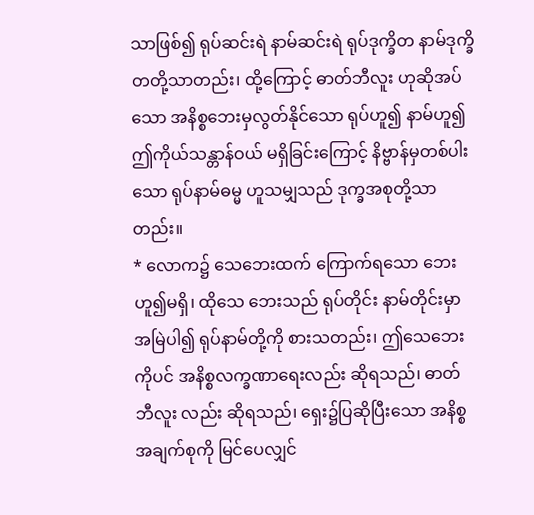သာဖြစ်၍ ရုပ်ဆင်းရဲ နာမ်ဆင်းရဲ ရုပ်ဒုက္ခိတ နာမ်ဒုက္ခိတတို့သာတည်း၊ ထို့ကြောင့် ဓာတ်ဘီလူး ဟုဆိုအပ်သော အနိစ္စဘေးမှလွတ်နိုင်သော ရုပ်ဟူ၍ နာမ်ဟူ၍ ဤကိုယ်သန္တာန်ဝယ် မရှိခြင်းကြောင့် နိဗ္ဗာန်မှတစ်ပါးသော ရုပ်နာမ်ဓမ္မ ဟူသမျှသည် ဒုက္ခအစုတို့သာတည်း။
* လောက၌ သေဘေးထက် ကြောက်ရသော ဘေးဟူ၍မရှိ၊ ထိုသေ ဘေးသည် ရုပ်တိုင်း နာမ်တိုင်းမှာ အမြဲပါ၍ ရုပ်နာမ်တို့ကို စားသတည်း၊ ဤသေဘေးကိုပင် အနိစ္စလက္ခဏာရေးလည်း ဆိုရသည်၊ ဓာတ်ဘီလူး လည်း ဆိုရသည်၊ ရှေး၌ပြဆိုပြီးသော အနိစ္စအချက်စုကို မြင်ပေလျှင်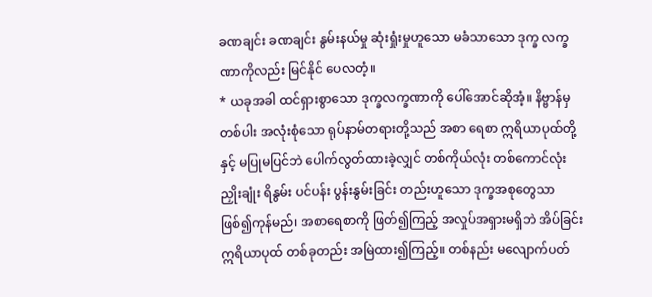ခဏချင်း ခဏချင်း နွမ်းနယ်မှု ဆုံးရှုံးမှုဟူသော မခံသာသော ဒုက္ခ လက္ခဏာကိုလည်း မြင်နိုင် ပေလတံ့။
* ယခုအခါ ထင်ရှားစွာသော ဒုက္ခလက္ခဏာကို ပေါ်အောင်ဆိုအံ့။ နိဗ္ဗာန်မှတစ်ပါး အလုံးစုံသော ရုပ်နာမ်တရားတို့သည် အစာ ရေစာ ဣရိယာပုထ်တို့နှင့် မပြုမပြင်ဘဲ ပေါက်လွတ်ထားခဲ့လျှင် တစ်ကိုယ်လုံး တစ်ကောင်လုံး ညှိုးချုံး ရိနွမ်း ပင်ပန်း ပွန်းနွမ်းခြင်း တည်းဟူသော ဒုက္ခအစုတွေသာဖြစ်၍ကုန်မည်၊ အစာရေစာကို ဖြတ်၍ကြည့် အလှုပ်အရှားမရှိဘဲ အိပ်ခြင်း ဣရိယာပုထ် တစ်ခုတည်း အမြဲထား၍ကြည့်။ တစ်နည်း မလျောက်ပတ်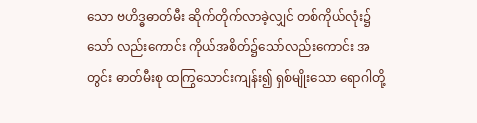သော ဗဟိဒ္ဓဓာတ်မီး ဆိုက်တိုက်လာခဲ့လျှင် တစ်ကိုယ်လုံး၌သော် လည်းကောင်း ကိုယ်အစိတ်၌သော်လည်းကောင်း အတွင်း ဓာတ်မီးစု ထကြွသောင်းကျန်း၍ ရှစ်မျိုးသော ရောဂါတို့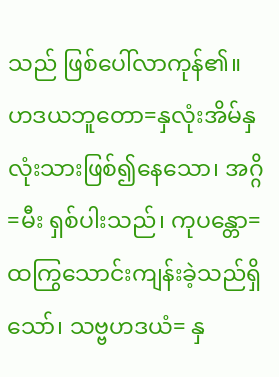သည် ဖြစ်ပေါ်လာကုန်၏။
ဟဒယဘူတော=နှလုံးအိမ်နှလုံးသားဖြစ်၍နေသော၊ အဂ္ဂိ=မီး ရှစ်ပါးသည်၊ ကုပန္တော=ထကြွသောင်းကျန်းခဲ့သည်ရှိသော်၊ သဗ္ဗဟဒယံ= နှ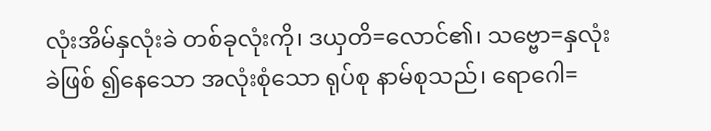လုံးအိမ်နှလုံးခဲ တစ်ခုလုံးကို၊ ဒယှတိ=လောင်၏၊ သဗ္ဗော=နှလုံးခဲဖြစ် ၍နေသော အလုံးစုံသော ရုပ်စု နာမ်စုသည်၊ ရောဂေါ=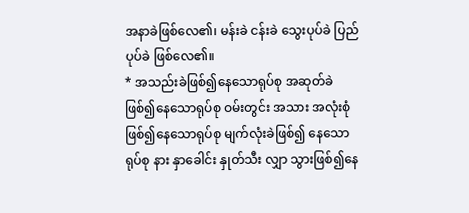အနာခဲဖြစ်လေ၏၊ မန်းခဲ ငန်းခဲ သွေးပုပ်ခဲ ပြည်ပုပ်ခဲ ဖြစ်လေ၏။
* အသည်းခဲဖြစ်၍နေသောရုပ်စု အဆုတ်ခဲဖြစ်၍နေသောရုပ်စု ဝမ်းတွင်း အသား အလုံးစုံဖြစ်၍နေသောရုပ်စု မျက်လုံးခဲဖြစ်၍ နေသောရုပ်စု နား နှာခေါင်း နှုတ်သီး လျှာ သွားဖြစ်၍နေ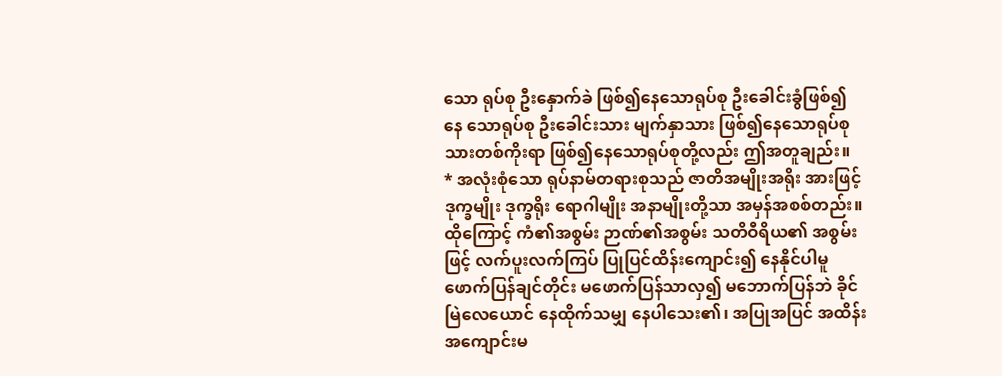သော ရုပ်စု ဦးနှောက်ခဲ ဖြစ်၍နေသောရုပ်စု ဦးခေါင်းခွံဖြစ်၍ နေ သောရုပ်စု ဦးခေါင်းသား မျက်နှာသား ဖြစ်၍နေသောရုပ်စု သားတစ်ကိုးရာ ဖြစ်၍နေသောရုပ်စုတို့လည်း ဤအတူချည်း။
* အလုံးစုံသော ရုပ်နာမ်တရားစုသည် ဇာတိအမျိုးအရိုး အားဖြင့် ဒုက္ခမျိုး ဒုက္ခရိုး ရောဂါမျိုး အနာမျိုးတို့သာ အမှန်အစစ်တည်း။ ထိုကြောင့် ကံ၏အစွမ်း ဉာဏ်၏အစွမ်း သတိဝီရိယ၏ အစွမ်း ဖြင့် လက်ပူးလက်ကြပ် ပြုပြင်ထိန်းကျောင်း၍ နေနိုင်ပါမူ ဖောက်ပြန်ချင်တိုင်း မဖောက်ပြန်သာလှ၍ မဘောက်ပြန်ဘဲ ခိုင်မြဲလေယောင် နေထိုက်သမျှ နေပါသေး၏၊ အပြုအပြင် အထိန်းအကျောင်းမ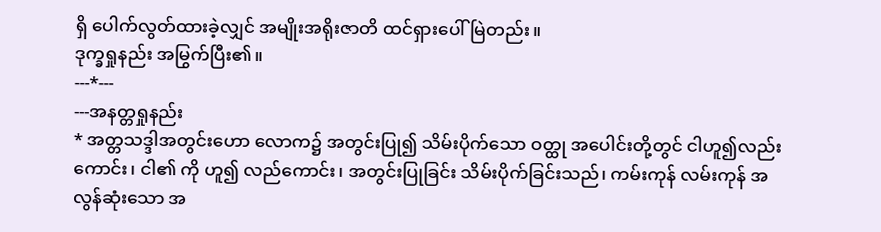ရှိ ပေါက်လွတ်ထားခဲ့လျှင် အမျိုးအရိုးဇာတိ ထင်ရှားပေါ်မြဲတည်း။
ဒုက္ခရှုနည်း အမြွက်ပြီး၏။
---*---
---အနတ္တရှုနည်း
* အတ္တသဒ္ဒါအတွင်းဟော လောက၌ အတွင်းပြု၍ သိမ်းပိုက်သော ဝတ္ထု အပေါင်းတို့တွင် ငါဟူ၍လည်းကောင်း၊ ငါ၏ ကို ဟူ၍ လည်ကောင်း၊ အတွင်းပြုခြင်း သိမ်းပိုက်ခြင်းသည်၊ ကမ်းကုန် လမ်းကုန် အလွန်ဆုံးသော အ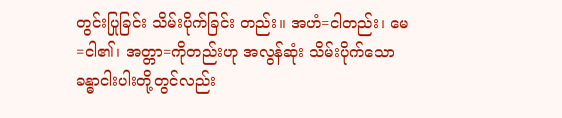တွင်းပြုခြင်း သိမ်းပိုက်ခြင်း တည်း။ အဟံ=ငါတည်း၊ မေ=ငါ၏၊ အတ္တာ=ကိုတည်းဟု အလွန်ဆုံး သိမ်းပိုက်သော ခန္ဓာငါးပါးတို့တွင်လည်း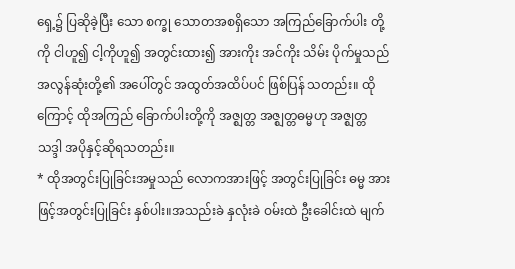ရှေ့၌ ပြဆိုခဲ့ပြီး သော စက္ခု သောတအစရှိသော အကြည်ခြောက်ပါး တို့ကို ငါဟူ၍ ငါ့ကိုဟူ၍ အတွင်းထား၍ အားကိုး အင်ကိုး သိမ်း ပိုက်မှုသည် အလွန်ဆုံးတို့၏ အပေါ်တွင် အထွတ်အထိပ်ပင် ဖြစ်ပြန် သတည်း။ ထိုကြောင့် ထိုအကြည် ခြောက်ပါးတို့ကို အဇ္ဈတ္တ အဇ္ဈတ္တဓမ္မဟု အဇ္ဈတ္တသဒ္ဒါ အပိုနှင့်ဆိုရသတည်း။
* ထိုအတွင်းပြုခြင်းအမှုသည် လောကအားဖြင့် အတွင်းပြုခြင်း ဓမ္မ အားဖြင့်အတွင်းပြုခြင်း နှစ်ပါး။အသည်းခဲ နှလုံးခဲ ဝမ်းထဲ ဦးခေါင်းထဲ မျက်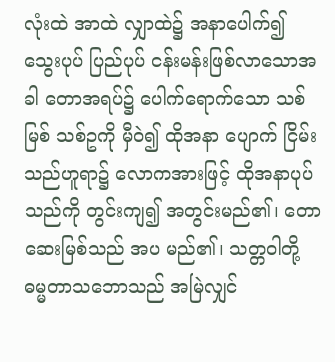လုံးထဲ အာထဲ လျှာထဲ၌ အနာပေါက်၍ သွေးပုပ် ပြည်ပုပ် ငန်းမန်းဖြစ်လာသောအခါ တောအရပ်၌ ပေါက်ရောက်သော သစ်မြစ် သစ်ဥကို မှီဝဲ၍ ထိုအနာ ပျောက် ငြိမ်းသည်ဟူရာ၌ လောကအားဖြင့် ထိုအနာပုပ်သည်ကို တွင်းကျ၍ အတွင်းမည်၏၊ တောဆေးမြစ်သည် အပ မည်၏၊ သတ္တဝါတို့ ဓမ္မတာသဘောသည် အမြဲလျှင်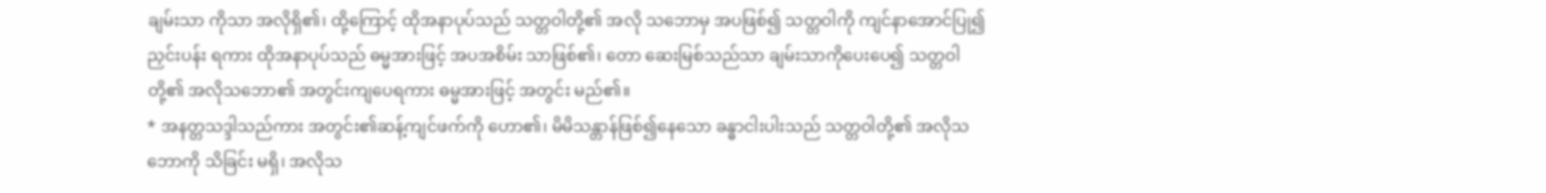ချမ်းသာ ကိုသာ အလိုရှိ၏၊ ထို့ကြောင့် ထိုအနာပုပ်သည် သတ္တဝါတို့၏ အလို သဘောမှ အပဖြစ်၍ သတ္တဝါကို ကျင်နာအောင်ပြု၍ ညှင်းပန်း ရကား ထိုအနာပုပ်သည် ဓမ္မအားဖြင့် အပအစိမ်း သာဖြစ်၏၊ တော ဆေးမြစ်သည်သာ ချမ်းသာကိုပေးပေ၍ သတ္တဝါတို့၏ အလိုသဘော၏ အတွင်းကျပေရကား ဓမ္မအားဖြင့် အတွင်း မည်၏။
* အနတ္တသဒ္ဒါသည်ကား အတွင်း၏ဆန့်ကျင်ဖက်ကို ဟော၏၊ မိမိသန္တာန်ဖြစ်၍နေသော ခန္ဓာငါးပါးသည် သတ္တဝါတို့၏ အလိုသဘောကို သိခြင်း မရှိ၊ အလိုသ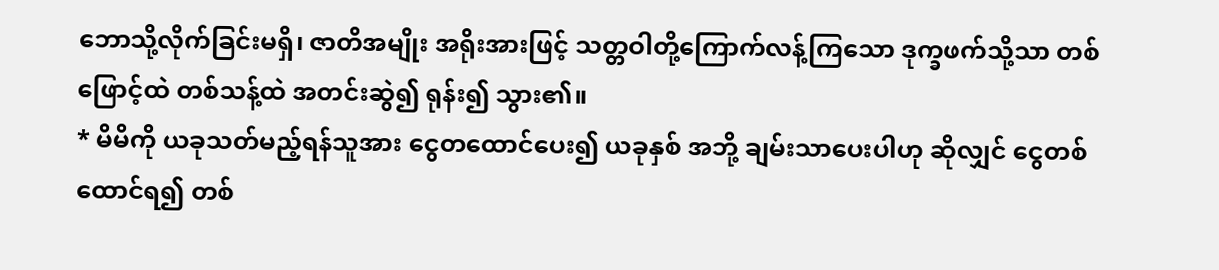ဘောသို့လိုက်ခြင်းမရှိ၊ ဇာတိအမျိုး အရိုးအားဖြင့် သတ္တဝါတို့ကြောက်လန့်ကြသော ဒုက္ခဖက်သို့သာ တစ်ဖြောင့်ထဲ တစ်သန့်ထဲ အတင်းဆွဲ၍ ရုန်း၍ သွား၏။
* မိမိကို ယခုသတ်မည့်ရန်သူအား ငွေတထောင်ပေး၍ ယခုနှစ် အဘို့ ချမ်းသာပေးပါဟု ဆိုလျှင် ငွေတစ်ထောင်ရ၍ တစ်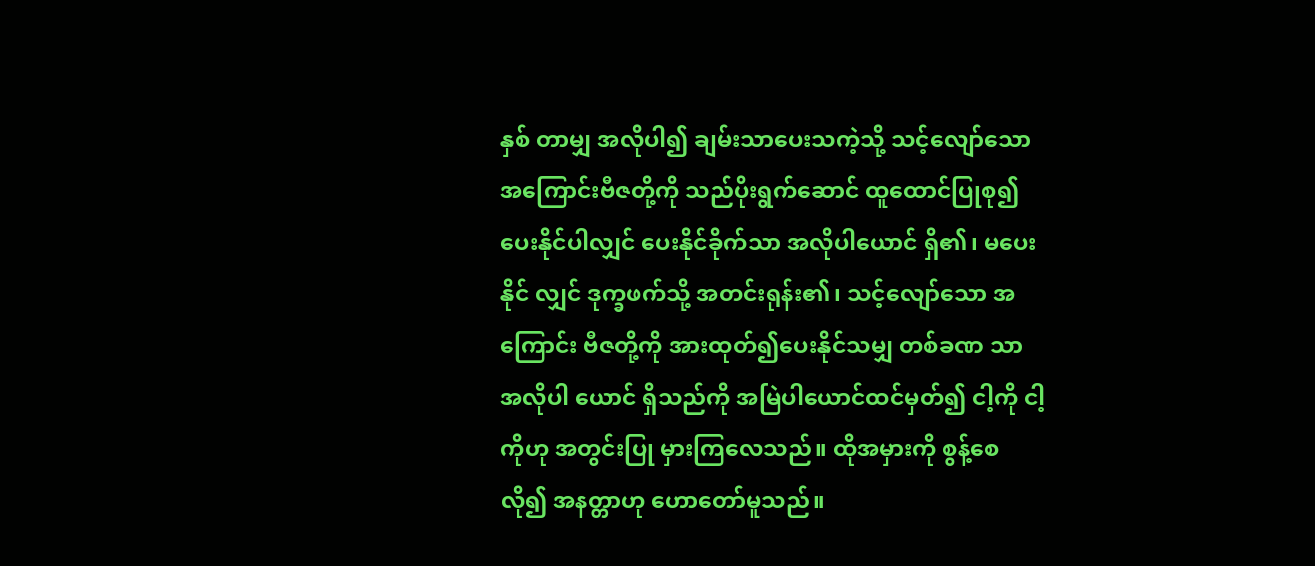နှစ် တာမျှ အလိုပါ၍ ချမ်းသာပေးသကဲ့သို့ သင့်လျော်သော အကြောင်းဗီဇတို့ကို သည်ပိုးရွက်ဆောင် ထူထောင်ပြုစု၍ ပေးနိုင်ပါလျှင် ပေးနိုင်ခိုက်သာ အလိုပါယောင် ရှိ၏၊ မပေးနိုင် လျှင် ဒုက္ခဖက်သို့ အတင်းရုန်း၏၊ သင့်လျော်သော အကြောင်း ဗီဇတို့ကို အားထုတ်၍ပေးနိုင်သမျှ တစ်ခဏ သာ အလိုပါ ယောင် ရှိသည်ကို အမြဲပါယောင်ထင်မှတ်၍ ငါ့ကို ငါ့ကိုဟု အတွင်းပြု မှားကြလေသည်။ ထိုအမှားကို စွန့်စေလို၍ အနတ္တာဟု ဟောတော်မူသည်။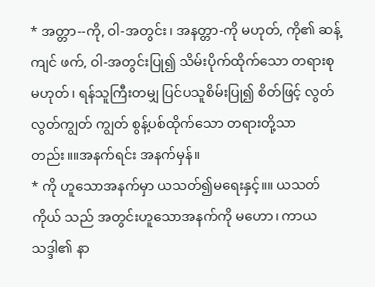* အတ္တာ--ကို, ဝါ-အတွင်း၊ အနတ္တာ-ကို မဟုတ်, ကို၏ ဆန့်ကျင် ဖက်, ဝါ-အတွင်းပြု၍ သိမ်းပိုက်ထိုက်သော တရားစု မဟုတ်၊ ရန်သူကြီးတမျှ ပြင်ပသူစိမ်းပြု၍ စိတ်ဖြင့် လွတ်လွတ်ကျွတ် ကျွတ် စွန့်ပစ်ထိုက်သော တရားတို့သာတည်း။။အနက်ရင်း အနက်မှန်။
* ကို ဟူသောအနက်မှာ ယသတ်၍မရေးနှင့်။။ ယသတ်ကိုယ် သည် အတွင်းဟူသောအနက်ကို မဟော၊ ကာယသဒ္ဒါ၏ နာ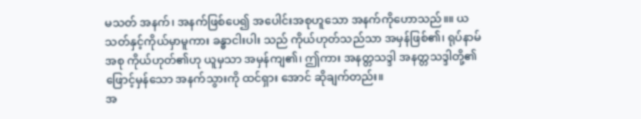မသတ် အနက်၊ အနက်ဖြစ်ပေ၍ အပေါင်းအစုဟူသော အနက်ကိုဟောသည်။။ ယသတ်နှင့်ကိုယ်မှာမူကား ခန္ဓာငါးပါး သည် ကိုယ်ဟုတ်သည်သာ အမှန်ဖြစ်၏၊ ရုပ်နာမ်အစု ကိုယ်ဟုတ်၏ဟု ယူမှသာ အမှန်ကျ၏၊ ဤကား အနတ္တသဒ္ဒါ အနတ္တသဒ္ဒါတို့၏ ဖြောင့်မှန်သော အနက်သွားကို ထင်ရှား အောင် ဆိုချက်တည်း။
အ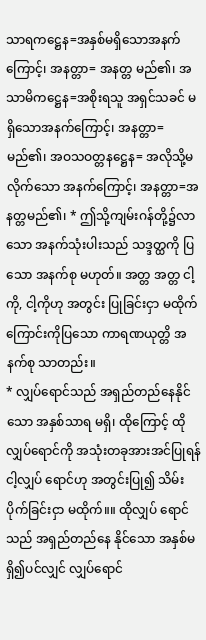သာရကဋ္ဌေန=အနှစ်မရှိသောအနက်ကြောင့်၊ အနတ္တာ= အနတ္တ မည်၏၊ အသာမိကဋ္ဌေန=အစိုးရသူ အရှင်သခင် မရှိသောအနက်ကြောင့်၊ အနတ္တာ=မည်၏၊ အဝသဝတ္တနဋ္ဌေန= အလိုသို့မလိုက်သော အနက်ကြောင့်၊ အနတ္တာ=အနတ္တမည်၏၊ * ဤသို့ကျမ်းဂန်တို့၌လာသော အနက်သုံးပါးသည် သဒ္ဒတ္ထကို ပြသော အနက်စု မဟုတ်။ အတ္တ အတ္တ ငါ့ကို, ငါ့ကိုဟု အတွင်း ပြုခြင်းငှာ မထိုက်ကြောင်းကိုပြသော ကာရဏယုတ္တိ အနက်စု သာတည်း။
* လျှပ်ရောင်သည် အရှည်တည်နေနိုင်သော အနှစ်သာရ မရှိ၊ ထိုကြောင့် ထိုလျှပ်ရောင်ကို အသုံးတခုအားအင်ပြုရန် ငါ့လျှပ် ရောင်ဟု အတွင်းပြု၍ သိမ်းပိုက်ခြင်းငှာ မထိုက်။။ ထိုလျှပ် ရောင်သည် အရှည်တည်နေ နိုင်သော အနှစ်မရှိ၍ပင်လျှင် လျှပ်ရောင်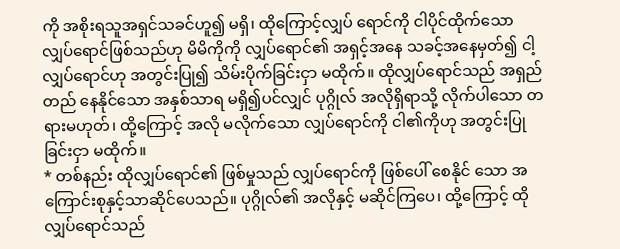ကို အစိုးရသူအရှင်သခင်ဟူ၍ မရှိ၊ ထိုကြောင့်လျှပ် ရောင်ကို ငါပိုင်ထိုက်သော လျှပ်ရောင်ဖြစ်သည်ဟု မိမိကိုကို လျှပ်ရောင်၏ အရှင့်အနေ သခင့်အနေမှတ်၍ ငါ့လျှပ်ရောင်ဟု အတွင်းပြု၍ သိမ်းပိုက်ခြင်းငှာ မထိုက်။ ထိုလျှပ်ရောင်သည် အရှည်တည် နေနိုင်သော အနှစ်သာရ မရှိ၍ပင်လျှင် ပုဂ္ဂိုလ် အလိုရှိရာသို့ လိုက်ပါသော တရားမဟုတ်၊ ထို့ကြောင့် အလို မလိုက်သော လျှပ်ရောင်ကို ငါ၏ကိုဟု အတွင်းပြုခြင်းငှာ မထိုက်။
* တစ်နည်း ထိုလျှပ်ရောင်၏ ဖြစ်မှုသည် လျှပ်ရောင်ကို ဖြစ်ပေါ် စေနိုင် သော အကြောင်းစုနှင့်သာဆိုင်ပေသည်။ ပုဂ္ဂိုလ်၏ အလိုနှင့် မဆိုင်ကြပေ၊ ထို့ကြောင့် ထိုလျှပ်ရောင်သည်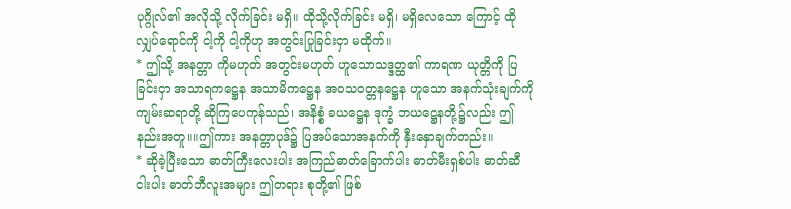ပုဂ္ဂိုလ်၏ အလိုသို့ လိုက်ခြင်း မရှိ။ ထိုသို့လိုက်ခြင်း မရှိ၊ မရှိလေသော ကြောင့် ထိုလျှပ်ရောင်ကို ငါ့ကို ငါ့ကိုဟု အတွင်းပြုခြင်းငှာ မထိုက်။
* ဤသို့ အနတ္တာ ကိုမဟုတ် အတွင်းမဟုတ် ဟူသောသဒ္ဒတ္ထ၏ ကာရဏ ယုတ္တိကို ပြခြင်းငှာ အသာရကဋ္ဌေန အသာမိကဋ္ဌေန အဝသဝတ္တနဋ္ဌေန ဟူသော အနက်သုံးချက်ကို ကျမ်းဆရာတို့ ဆိုကြပေကုန်သည်၊ အနိစ္စံ ခယဋ္ဌေန ဒုက္ခံ ဘယဋ္ဌေနတို့၌လည်း ဤနည်းအတူ။။ဤကား အနတ္တာပုဒ်၌ ပြအပ်သောအနက်ကို နှီးနှောချက်တည်း။
* ဆိုခဲ့ပြီးသော ဓာတ်ကြီးလေးပါး အကြည်ဓာတ်ခြောက်ပါး ဓာတ်မီးရှစ်ပါး ဓာတ်ဆီငါးပါး ဓာတ်ဘီလူးအများ ဤတရား စုတို့၏ ဖြစ်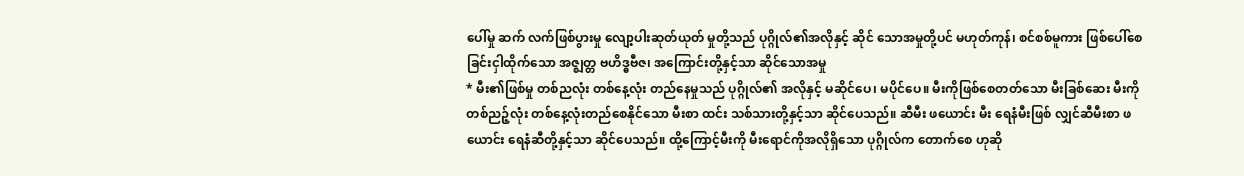ပေါ်မှု ဆက် လက်ဖြစ်ပွားမှု လျော့ပါးဆုတ်ယုတ် မှုတို့သည် ပုဂ္ဂိုလ်၏အလိုနှင့် ဆိုင် သောအမှုတို့ပင် မဟုတ်ကုန်၊ စင်စစ်မူကား ဖြစ်ပေါ်စေခြင်းငှါထိုက်သော အဇ္ဈတ္တ ဗဟိဒ္ဓဗီဇ၊ အကြောင်းတို့နှင့်သာ ဆိုင်သောအမှု
* မီး၏ဖြစ်မှု တစ်ညလုံး တစ်နေ့လုံး တည်နေမှုသည် ပုဂ္ဂိုလ်၏ အလိုနှင့် မဆိုင်ပေ၊ မပိုင်ပေ။ မီးကိုဖြစ်စေတတ်သော မီးခြစ်ဆေး မီးကိုတစ်ညဉ့်လုံး တစ်နေ့လုံးတည်စေနိုင်သော မီးစာ ထင်း သစ်သားတို့နှင့်သာ ဆိုင်ပေသည်။ ဆီမီး ဖယောင်း မီး ရေနံမီးဖြစ် လျှင်ဆီမီးစာ ဖယောင်း ရေနံဆီတို့နှင့်သာ ဆိုင်ပေသည်။ ထို့ကြောင့်မီးကို မီးရောင်ကိုအလိုရှိသော ပုဂ္ဂိုလ်က တောက်စေ ဟုဆို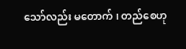သော်လည်း မတောက်၊ တည်စေဟု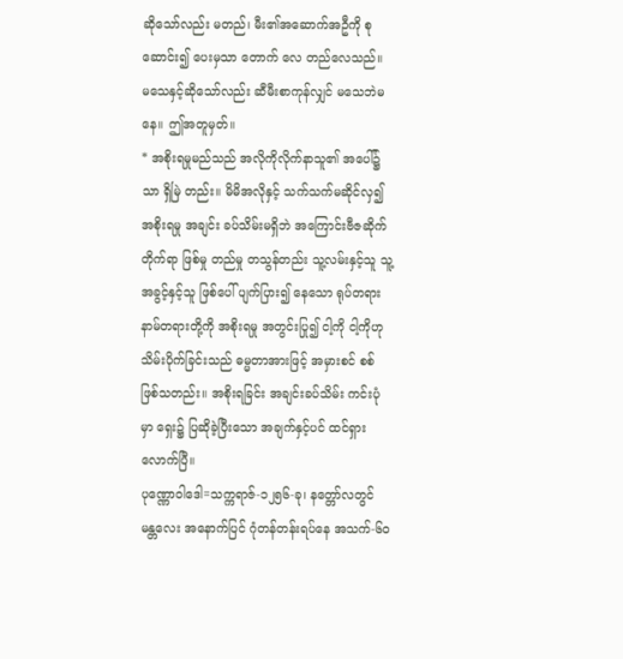ဆိုသော်လည်း မတည်၊ မီး၏အဆောက်အဦကို စုဆောင်း၍ ပေးမှသာ တောက် လေ တည်လေသည်။ မသေနှင့်ဆိုသော်လည်း ဆီမီးစာကုန်လျှင် မသေဘဲမနေ။ ဤအတူမှတ်။
* အစိုးရမှုမည်သည် အလိုကိုလိုက်နာသူ၏ အပေါ်၌သာ ရှိမြဲ တည်း။ မိမိအလိုနှင့် သက်သက်မဆိုင်လှ၍ အစိုးရမှု အချင်း ခပ်သိမ်းမရှိဘဲ အကြောင်းဗီဇဆိုက်တိုက်ရာ ဖြစ်မှု တည်မှု တသွန်တည်း သူ့လမ်းနှင့်သူ သူ့အခွင့်နှင့်သူ ဖြစ်ပေါ် ပျက်ပြား၍ နေသော ရုပ်တရား နာမ်တရားတို့ကို အစိုးရမှု အတွင်းပြု၍ ငါ့ကို ငါ့ကိုဟု သိမ်းပိုက်ခြင်းသည် ဓမ္မတာအားဖြင့် အမှားစင် စစ်ဖြစ်သတည်း။ အစိုးရခြင်း အချင်းခပ်သိမ်း ကင်းပုံမှာ ရှေး၌ ပြဆိုခဲ့ပြီးသော အချက်နှင့်ပင် ထင်ရှားလောက်ပြီ။
ပုဏ္ဏောဝါဒေါ=သက္ကရာဇ်-၁၂၅၆-ခု၊ နတ္တော်လတွင် မန္တလေး အနောက်ပြင် ဂုံတန်တန်းရပ်နေ အသက်-၆၀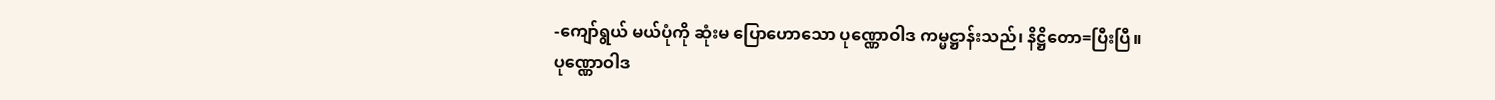-ကျော်ရွယ် မယ်ပုံကို ဆုံးမ ပြောဟောသော ပုဏ္ဏောဝါဒ ကမ္မဋ္ဌာန်းသည်၊ နိဋ္ဌိတော=ပြီးပြီ။
ပုဏ္ဏောဝါဒ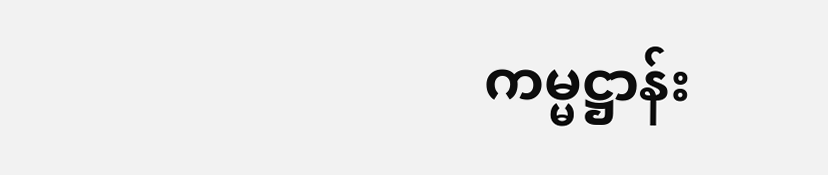ကမ္မဋ္ဌာန်း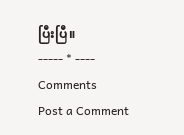ပြီးပြီ။
----- * ----
Comments
Post a Comment